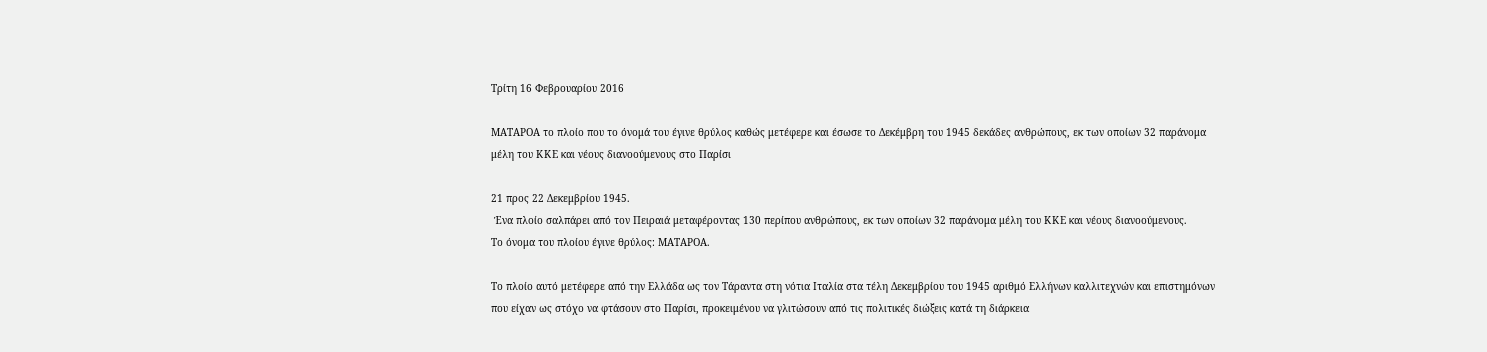Τρίτη 16 Φεβρουαρίου 2016

ΜΑΤΑΡΟΑ το πλοίο που το όνομά του έγινε θρύλος καθώς μετέφερε και έσωσε το Δεκέμβρη του 1945 δεκάδες ανθρώπους, εκ των οποίων 32 παράνομα μέλη του ΚΚΕ και νέους διανοούμενους στο Παρίσι

21 προς 22 Δεκεμβρίου 1945.
 Ένα πλοίο σαλπάρει από τον Πειραιά μεταφέροντας 130 περίπου ανθρώπους, εκ των οποίων 32 παράνομα μέλη του ΚΚΕ και νέους διανοούμενους.
Το όνομα του πλοίου έγινε θρύλος: ΜΑΤΑΡΟΑ.

Το πλοίο αυτό μετέφερε από την Ελλάδα ως τον Τάραντα στη νότια Ιταλία στα τέλη Δεκεμβρίου του 1945 αριθμό Ελλήνων καλλιτεχνών και επιστημόνων που είχαν ως στόχο να φτάσουν στο Παρίσι, προκειμένου να γλιτώσουν από τις πολιτικές διώξεις κατά τη διάρκεια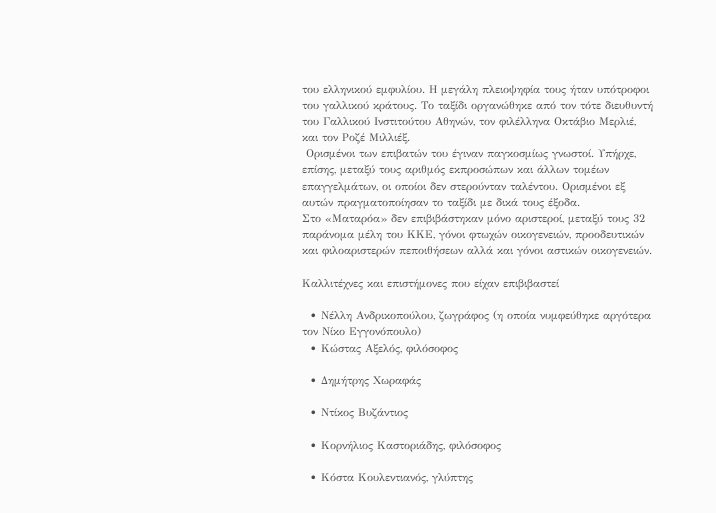του ελληνικού εμφυλίου. Η μεγάλη πλειοψηφία τους ήταν υπότροφοι του γαλλικού κράτους. Το ταξίδι οργανώθηκε από τον τότε διευθυντή του Γαλλικού Ινστιτούτου Αθηνών, τον φιλέλληνα Οκτάβιο Μερλιέ, και τον Ροζέ Μιλλιέξ.
 Ορισμένοι των επιβατών του έγιναν παγκοσμίως γνωστοί. Υπήρχε, επίσης, μεταξύ τους αριθμός εκπροσώπων και άλλων τομέων επαγγελμάτων, οι οποίοι δεν στερούνταν ταλέντου. Ορισμένοι εξ αυτών πραγματοποίησαν το ταξίδι με δικά τους έξοδα.
Στο «Ματαρόα» δεν επιβιβάστηκαν μόνο αριστεροί, μεταξύ τους 32 παράνομα μέλη του ΚΚΕ, γόνοι φτωχών οικογενειών, προοδευτικών και φιλοαριστερών πεποιθήσεων αλλά και γόνοι αστικών οικογενειών.

Καλλιτέχνες και επιστήμονες που είχαν επιβιβαστεί

  • Νέλλη Ανδρικοπούλου, ζωγράφος (η οποία νυμφεύθηκε αργότερα τον Νίκο Εγγονόπουλο)
  • Κώστας Αξελός, φιλόσοφος

  • Δημήτρης Χωραφάς

  • Ντίκος Βυζάντιος

  • Κορνήλιος Καστοριάδης, φιλόσοφος

  • Κόστα Κουλεντιανός, γλύπτης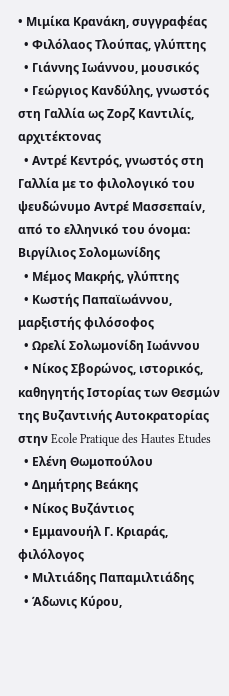• Μιμίκα Κρανάκη, συγγραφέας
  • Φιλόλαος Τλούπας, γλύπτης
  • Γιάννης Ιωάννου, μουσικός
  • Γεώργιος Κανδύλης, γνωστός στη Γαλλία ως Ζορζ Καντιλίς, αρχιτέκτονας
  • Αντρέ Κεντρός, γνωστός στη Γαλλία με το φιλολογικό του ψευδώνυμο Αντρέ Μασσεπαίν, από το ελληνικό του όνομα: Βιργίλιος Σολομωνίδης
  • Μέμος Μακρής, γλύπτης
  • Κωστής Παπαϊωάννου, μαρξιστής φιλόσοφος
  • Ωρελί Σολωμονίδη Ιωάννου
  • Νίκος Σβορώνος, ιστορικός, καθηγητής Ιστορίας των Θεσμών της Βυζαντινής Αυτοκρατορίας στην Ecole Pratique des Hautes Etudes
  • Ελένη Θωμοπούλου
  • Δημήτρης Βεάκης
  • Νίκος Βυζάντιος
  • Εμμανουήλ Γ. Κριαράς, φιλόλογος
  • Μιλτιάδης Παπαμιλτιάδης
  • Άδωνις Κύρου,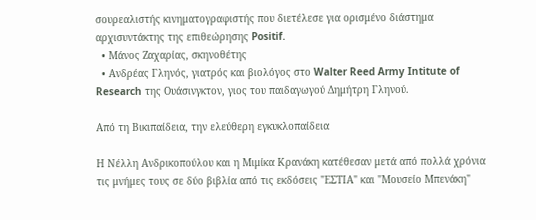σουρεαλιστής κινηματογραφιστής που διετέλεσε για ορισμένο διάστημα αρχισυντάκτης της επιθεώρησης Positif.
  • Μάνος Ζαχαρίας, σκηνοθέτης
  • Ανδρέας Γληνός, γιατρός και βιολόγος στο Walter Reed Army Intitute of Research της Ουάσινγκτον, γιος του παιδαγωγού Δημήτρη Γληνού.

Από τη Βικιπαίδεια, την ελεύθερη εγκυκλοπαίδεια

Η Νέλλη Ανδρικοπούλου και η Μιμίκα Κρανάκη κατέθεσαν μετά από πολλά χρόνια τις μνήμες τους σε δύο βιβλία από τις εκδόσεις "ΕΣΤΙΑ" και "Μουσείο Μπενάκη"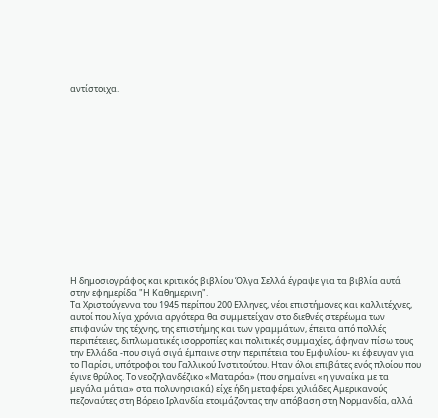αντίστοιχα.















Η δημοσιογράφος και κριτικός βιβλίου Όλγα Σελλά έγραψε για τα βιβλία αυτά στην εφημερίδα "Η Καθημερινη".
Τα Χριστούγεννα του 1945 περίπου 200 Ελληνες, νέοι επιστήμονες και καλλιτέχνες, αυτοί που λίγα χρόνια αργότερα θα συμμετείχαν στο διεθνές στερέωμα των επιφανών της τέχνης, της επιστήμης και των γραμμάτων, έπειτα από πολλές περιπέτειες, διπλωματικές ισορροπίες και πολιτικές συμμαχίες, άφηναν πίσω τους την Ελλάδα -που σιγά σιγά έμπαινε στην περιπέτεια του Εμφυλίου- κι έφευγαν για το Παρίσι, υπότροφοι του Γαλλικού Ινστιτούτου. Ηταν όλοι επιβάτες ενός πλοίου που έγινε θρύλος. Το νεοζηλανδέζικο «Ματαρόα» (που σημαίνει «η γυναίκα με τα μεγάλα μάτια» στα πολυνησιακά) είχε ήδη μεταφέρει χιλιάδες Αμερικανούς πεζοναύτες στη Βόρειο Ιρλανδία ετοιμάζοντας την απόβαση στη Νορμανδία, αλλά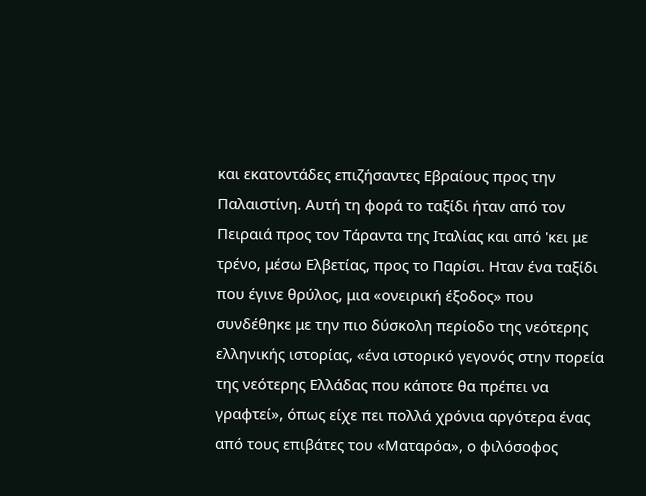και εκατοντάδες επιζήσαντες Εβραίους προς την Παλαιστίνη. Αυτή τη φορά το ταξίδι ήταν από τον Πειραιά προς τον Τάραντα της Ιταλίας και από 'κει με τρένο, μέσω Ελβετίας, προς το Παρίσι. Ηταν ένα ταξίδι που έγινε θρύλος, μια «ονειρική έξοδος» που συνδέθηκε με την πιο δύσκολη περίοδο της νεότερης ελληνικής ιστορίας, «ένα ιστορικό γεγονός στην πορεία της νεότερης Ελλάδας που κάποτε θα πρέπει να γραφτεί», όπως είχε πει πολλά χρόνια αργότερα ένας από τους επιβάτες του «Ματαρόα», ο φιλόσοφος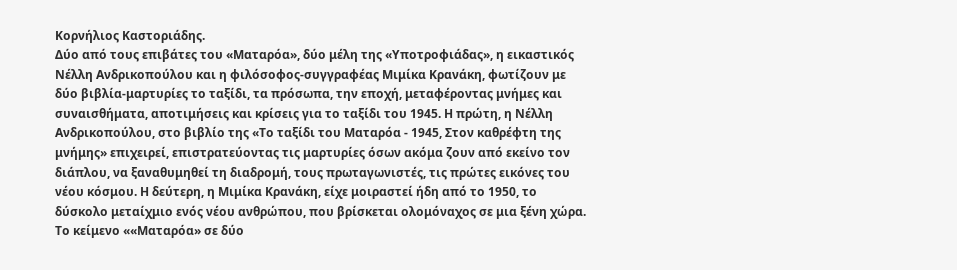Κορνήλιος Καστοριάδης.
Δύο από τους επιβάτες του «Ματαρόα», δύο μέλη της «Υποτροφιάδας», η εικαστικός Νέλλη Ανδρικοπούλου και η φιλόσοφος-συγγραφέας Μιμίκα Κρανάκη, φωτίζουν με δύο βιβλία-μαρτυρίες το ταξίδι, τα πρόσωπα, την εποχή, μεταφέροντας μνήμες και συναισθήματα, αποτιμήσεις και κρίσεις για το ταξίδι του 1945. Η πρώτη, η Νέλλη Ανδρικοπούλου, στο βιβλίο της «Το ταξίδι του Ματαρόα - 1945, Στον καθρέφτη της μνήμης» επιχειρεί, επιστρατεύοντας τις μαρτυρίες όσων ακόμα ζουν από εκείνο τον διάπλου, να ξαναθυμηθεί τη διαδρομή, τους πρωταγωνιστές, τις πρώτες εικόνες του νέου κόσμου. Η δεύτερη, η Μιμίκα Κρανάκη, είχε μοιραστεί ήδη από το 1950, το δύσκολο μεταίχμιο ενός νέου ανθρώπου, που βρίσκεται ολομόναχος σε μια ξένη χώρα. Το κείμενο ««Ματαρόα» σε δύο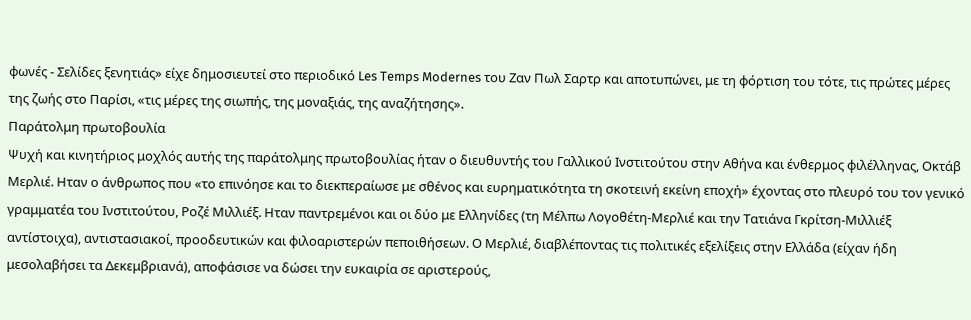φωνές - Σελίδες ξενητιάς» είχε δημοσιευτεί στο περιοδικό Les Temps Modernes του Ζαν Πωλ Σαρτρ και αποτυπώνει, με τη φόρτιση του τότε, τις πρώτες μέρες της ζωής στο Παρίσι, «τις μέρες της σιωπής, της μοναξιάς, της αναζήτησης».
Παράτολμη πρωτοβουλία
Ψυχή και κινητήριος μοχλός αυτής της παράτολμης πρωτοβουλίας ήταν ο διευθυντής του Γαλλικού Ινστιτούτου στην Αθήνα και ένθερμος φιλέλληνας, Οκτάβ Μερλιέ. Ηταν ο άνθρωπος που «το επινόησε και το διεκπεραίωσε με σθένος και ευρηματικότητα τη σκοτεινή εκείνη εποχή» έχοντας στο πλευρό του τον γενικό γραμματέα του Ινστιτούτου, Ροζέ Μιλλιέξ. Ηταν παντρεμένοι και οι δύο με Ελληνίδες (τη Μέλπω Λογοθέτη-Μερλιέ και την Τατιάνα Γκρίτση-Μιλλιέξ αντίστοιχα), αντιστασιακοί, προοδευτικών και φιλοαριστερών πεποιθήσεων. Ο Μερλιέ, διαβλέποντας τις πολιτικές εξελίξεις στην Ελλάδα (είχαν ήδη μεσολαβήσει τα Δεκεμβριανά), αποφάσισε να δώσει την ευκαιρία σε αριστερούς,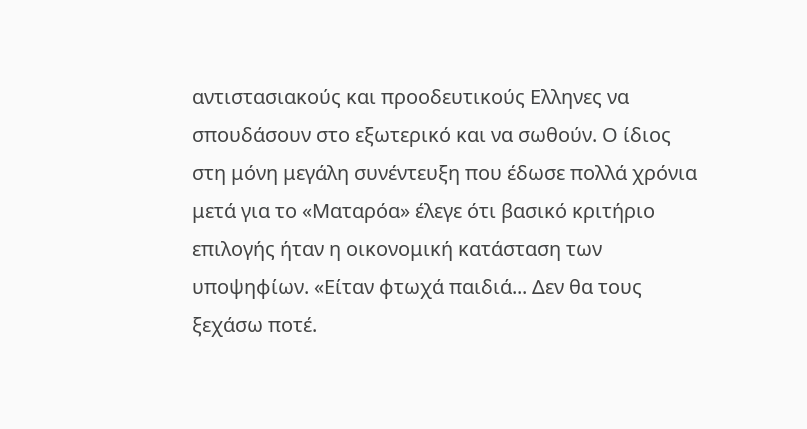αντιστασιακούς και προοδευτικούς Ελληνες να σπουδάσουν στο εξωτερικό και να σωθούν. Ο ίδιος στη μόνη μεγάλη συνέντευξη που έδωσε πολλά χρόνια μετά για το «Ματαρόα» έλεγε ότι βασικό κριτήριο επιλογής ήταν η οικονομική κατάσταση των υποψηφίων. «Είταν φτωχά παιδιά... Δεν θα τους ξεχάσω ποτέ.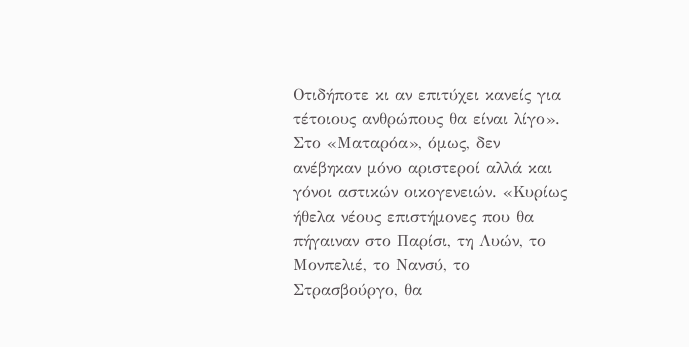Οτιδήποτε κι αν επιτύχει κανείς για τέτοιους ανθρώπους θα είναι λίγο».
Στο «Ματαρόα», όμως, δεν ανέβηκαν μόνο αριστεροί αλλά και γόνοι αστικών οικογενειών. «Κυρίως ήθελα νέους επιστήμονες που θα πήγαιναν στο Παρίσι, τη Λυών, το Μονπελιέ, το Νανσύ, το Στρασβούργο, θα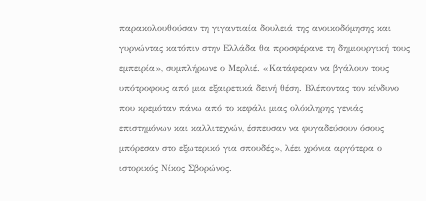παρακολουθούσαν τη γιγαντιαία δουλειά της ανοικοδόμησης και γυρνώντας κατόπιν στην Ελλάδα θα προσφέρανε τη δημιουργική τους εμπειρία», συμπλήρωνε ο Μερλιέ. «Κατάφεραν να βγάλουν τους υπότροφους από μια εξαιρετικά δεινή θέση. Βλέποντας τον κίνδυνο που κρεμόταν πάνω από το κεφάλι μιας ολόκληρης γενιάς επιστημόνων και καλλιτεχνών, έσπευσαν να φυγαδεύσουν όσους μπόρεσαν στο εξωτερικό για σπουδές», λέει χρόνια αργότερα ο ιστορικός Νίκος Σβορώνος.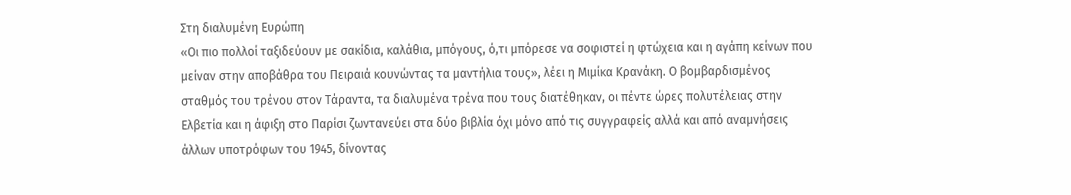Στη διαλυμένη Ευρώπη
«Οι πιο πολλοί ταξιδεύουν με σακίδια, καλάθια, μπόγους, ό,τι μπόρεσε να σοφιστεί η φτώχεια και η αγάπη κείνων που μείναν στην αποβάθρα του Πειραιά κουνώντας τα μαντήλια τους», λέει η Μιμίκα Κρανάκη. Ο βομβαρδισμένος σταθμός του τρένου στον Τάραντα, τα διαλυμένα τρένα που τους διατέθηκαν, οι πέντε ώρες πολυτέλειας στην Ελβετία και η άφιξη στο Παρίσι ζωντανεύει στα δύο βιβλία όχι μόνο από τις συγγραφείς αλλά και από αναμνήσεις άλλων υποτρόφων του 1945, δίνοντας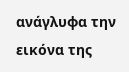ανάγλυφα την εικόνα της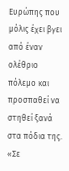Ευρώπης που μόλις έχει βγει από έναν ολέθριο πόλεμο και προσπαθεί να στηθεί ξανά στα πόδια της. «Σε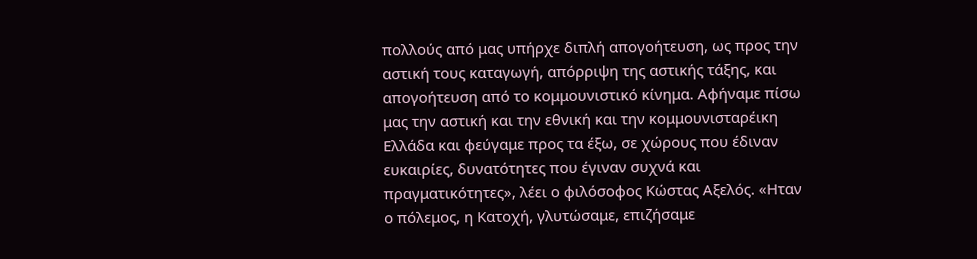πολλούς από μας υπήρχε διπλή απογοήτευση, ως προς την αστική τους καταγωγή, απόρριψη της αστικής τάξης, και απογοήτευση από το κομμουνιστικό κίνημα. Αφήναμε πίσω μας την αστική και την εθνική και την κομμουνισταρέικη Ελλάδα και φεύγαμε προς τα έξω, σε χώρους που έδιναν ευκαιρίες, δυνατότητες που έγιναν συχνά και πραγματικότητες», λέει ο φιλόσοφος Κώστας Αξελός. «Ηταν ο πόλεμος, η Κατοχή, γλυτώσαμε, επιζήσαμε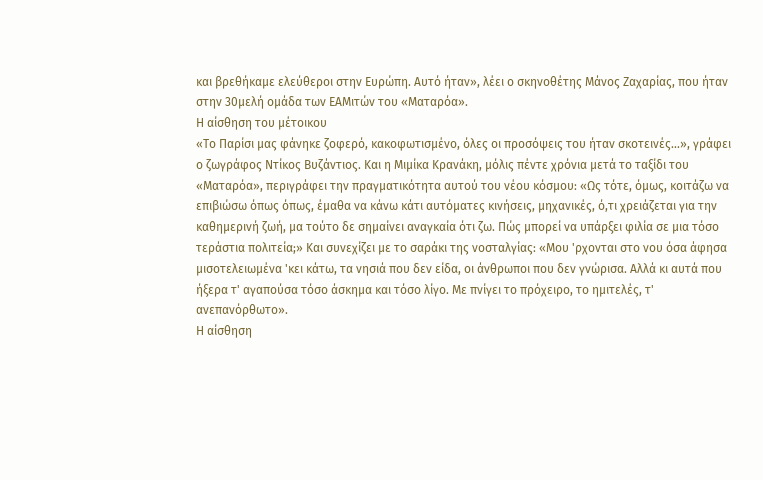και βρεθήκαμε ελεύθεροι στην Ευρώπη. Αυτό ήταν», λέει ο σκηνοθέτης Μάνος Ζαχαρίας, που ήταν στην 30μελή ομάδα των ΕΑΜιτών του «Ματαρόα».
Η αίσθηση του μέτοικου
«Το Παρίσι μας φάνηκε ζοφερό, κακοφωτισμένο, όλες οι προσόψεις του ήταν σκοτεινές...», γράφει ο ζωγράφος Ντίκος Βυζάντιος. Και η Μιμίκα Κρανάκη, μόλις πέντε χρόνια μετά το ταξίδι του «Ματαρόα», περιγράφει την πραγματικότητα αυτού του νέου κόσμου: «Ως τότε, όμως, κοιτάζω να επιβιώσω όπως όπως, έμαθα να κάνω κάτι αυτόματες κινήσεις, μηχανικές, ό,τι χρειάζεται για την καθημερινή ζωή, μα τούτο δε σημαίνει αναγκαία ότι ζω. Πώς μπορεί να υπάρξει φιλία σε μια τόσο τεράστια πολιτεία;» Και συνεχίζει με το σαράκι της νοσταλγίας: «Μου 'ρχονται στο νου όσα άφησα μισοτελειωμένα 'κει κάτω, τα νησιά που δεν είδα, οι άνθρωποι που δεν γνώρισα. Αλλά κι αυτά που ήξερα τ' αγαπούσα τόσο άσκημα και τόσο λίγο. Με πνίγει το πρόχειρο, το ημιτελές, τ' ανεπανόρθωτο».
Η αίσθηση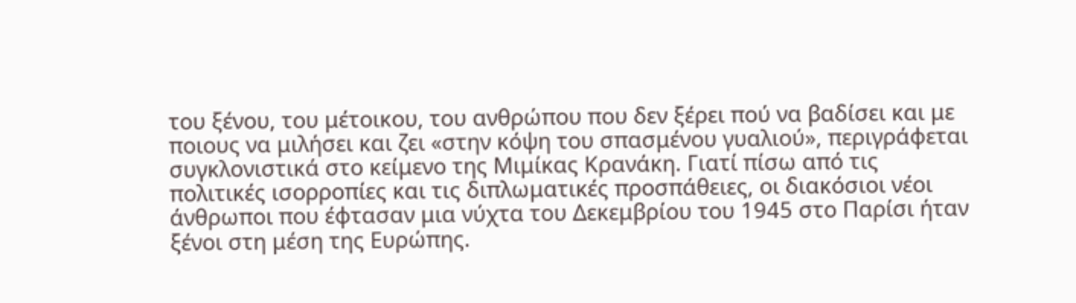του ξένου, του μέτοικου, του ανθρώπου που δεν ξέρει πού να βαδίσει και με ποιους να μιλήσει και ζει «στην κόψη του σπασμένου γυαλιού», περιγράφεται συγκλονιστικά στο κείμενο της Μιμίκας Κρανάκη. Γιατί πίσω από τις πολιτικές ισορροπίες και τις διπλωματικές προσπάθειες, οι διακόσιοι νέοι άνθρωποι που έφτασαν μια νύχτα του Δεκεμβρίου του 1945 στο Παρίσι ήταν ξένοι στη μέση της Ευρώπης.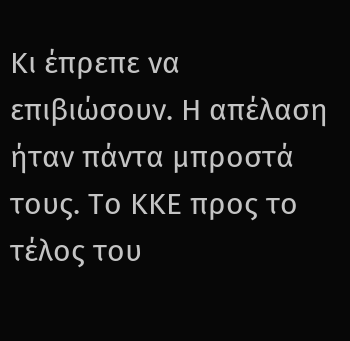Κι έπρεπε να επιβιώσουν. Η απέλαση ήταν πάντα μπροστά τους. Το ΚΚΕ προς το τέλος του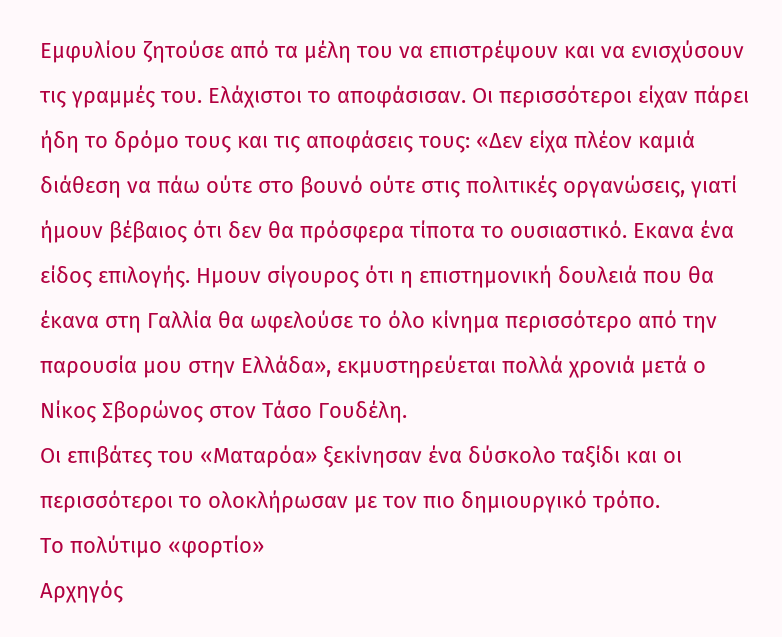Εμφυλίου ζητούσε από τα μέλη του να επιστρέψουν και να ενισχύσουν τις γραμμές του. Ελάχιστοι το αποφάσισαν. Οι περισσότεροι είχαν πάρει ήδη το δρόμο τους και τις αποφάσεις τους: «Δεν είχα πλέον καμιά διάθεση να πάω ούτε στο βουνό ούτε στις πολιτικές οργανώσεις, γιατί ήμουν βέβαιος ότι δεν θα πρόσφερα τίποτα το ουσιαστικό. Εκανα ένα είδος επιλογής. Ημουν σίγουρος ότι η επιστημονική δουλειά που θα έκανα στη Γαλλία θα ωφελούσε το όλο κίνημα περισσότερο από την παρουσία μου στην Ελλάδα», εκμυστηρεύεται πολλά χρονιά μετά ο Νίκος Σβορώνος στον Τάσο Γουδέλη.
Οι επιβάτες του «Ματαρόα» ξεκίνησαν ένα δύσκολο ταξίδι και οι περισσότεροι το ολοκλήρωσαν με τον πιο δημιουργικό τρόπο.
Το πολύτιμο «φορτίο»
Αρχηγός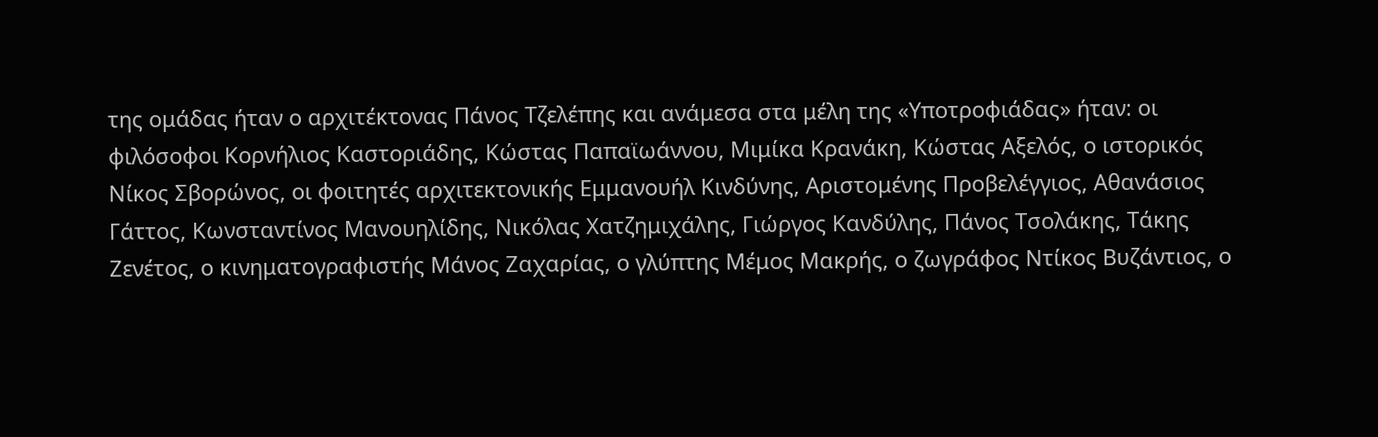της ομάδας ήταν ο αρχιτέκτονας Πάνος Τζελέπης και ανάμεσα στα μέλη της «Υποτροφιάδας» ήταν: οι φιλόσοφοι Κορνήλιος Καστοριάδης, Κώστας Παπαϊωάννου, Μιμίκα Κρανάκη, Κώστας Αξελός, ο ιστορικός Νίκος Σβορώνος, οι φοιτητές αρχιτεκτονικής Εμμανουήλ Κινδύνης, Αριστομένης Προβελέγγιος, Αθανάσιος Γάττος, Κωνσταντίνος Μανουηλίδης, Νικόλας Χατζημιχάλης, Γιώργος Κανδύλης, Πάνος Τσολάκης, Τάκης Ζενέτος, ο κινηματογραφιστής Μάνος Ζαχαρίας, ο γλύπτης Μέμος Μακρής, ο ζωγράφος Ντίκος Βυζάντιος, ο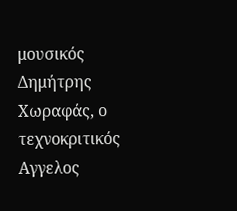μουσικός Δημήτρης Χωραφάς, ο τεχνοκριτικός Αγγελος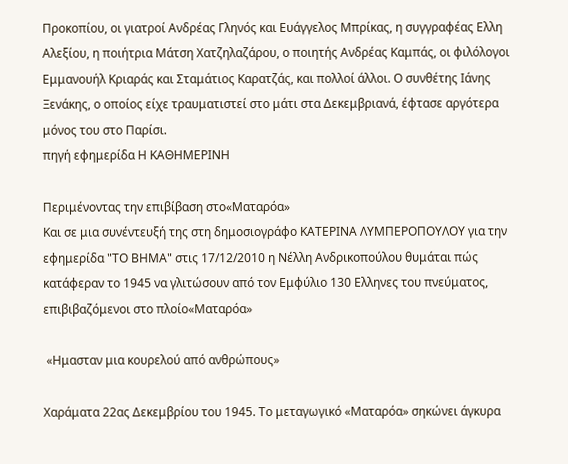Προκοπίου, οι γιατροί Ανδρέας Γληνός και Ευάγγελος Μπρίκας, η συγγραφέας Ελλη Αλεξίου, η ποιήτρια Μάτση Χατζηλαζάρου, ο ποιητής Ανδρέας Καμπάς, οι φιλόλογοι Εμμανουήλ Κριαράς και Σταμάτιος Καρατζάς, και πολλοί άλλοι. Ο συνθέτης Ιάνης Ξενάκης, ο οποίος είχε τραυματιστεί στο μάτι στα Δεκεμβριανά, έφτασε αργότερα μόνος του στο Παρίσι.
πηγή εφημερίδα Η ΚΑΘΗΜΕΡΙΝΗ

Περιμένοντας την επιβίβαση στο«Ματαρόα»
Και σε μια συνέντευξή της στη δημοσιογράφο ΚΑΤΕΡΙΝΑ ΛΥΜΠΕΡΟΠΟΥΛΟΥ για την εφημερίδα "ΤΟ ΒΗΜΑ" στις 17/12/2010 η Νέλλη Ανδρικοπούλου θυμάται πώς κατάφεραν το 1945 να γλιτώσουν από τον Εμφύλιο 130 Ελληνες του πνεύματος, επιβιβαζόμενοι στο πλοίο«Ματαρόα»

 «Ημασταν μια κουρελού από ανθρώπους»

Χαράματα 22ας Δεκεμβρίου του 1945. Το μεταγωγικό «Ματαρόα» σηκώνει άγκυρα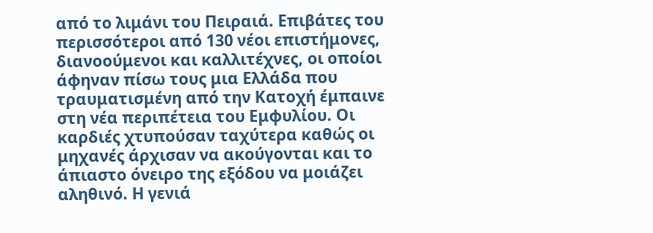από το λιμάνι του Πειραιά. Επιβάτες του περισσότεροι από 130 νέοι επιστήμονες, διανοούμενοι και καλλιτέχνες, οι οποίοι άφηναν πίσω τους μια Ελλάδα που τραυματισμένη από την Κατοχή έμπαινε στη νέα περιπέτεια του Εμφυλίου. Οι καρδιές χτυπούσαν ταχύτερα καθώς οι μηχανές άρχισαν να ακούγονται και το άπιαστο όνειρο της εξόδου να μοιάζει αληθινό. Η γενιά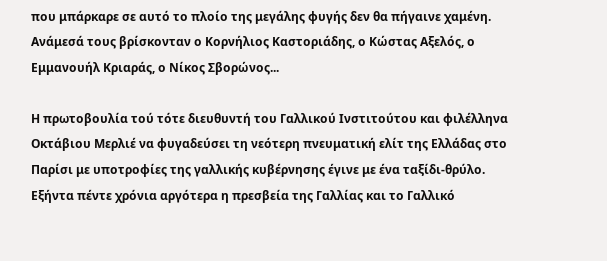που μπάρκαρε σε αυτό το πλοίο της μεγάλης φυγής δεν θα πήγαινε χαμένη. Ανάμεσά τους βρίσκονταν ο Κορνήλιος Καστοριάδης, ο Κώστας Αξελός, ο Εμμανουήλ Κριαράς, ο Νίκος Σβορώνος...

Η πρωτοβουλία τού τότε διευθυντή του Γαλλικού Ινστιτούτου και φιλέλληνα Οκτάβιου Μερλιέ να φυγαδεύσει τη νεότερη πνευματική ελίτ της Ελλάδας στο Παρίσι με υποτροφίες της γαλλικής κυβέρνησης έγινε με ένα ταξίδι-θρύλο. Εξήντα πέντε χρόνια αργότερα η πρεσβεία της Γαλλίας και το Γαλλικό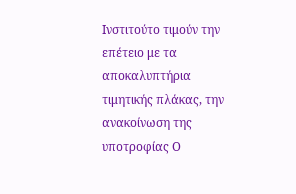Ινστιτούτο τιμούν την επέτειο με τα αποκαλυπτήρια τιμητικής πλάκας, την ανακοίνωση της υποτροφίας Ο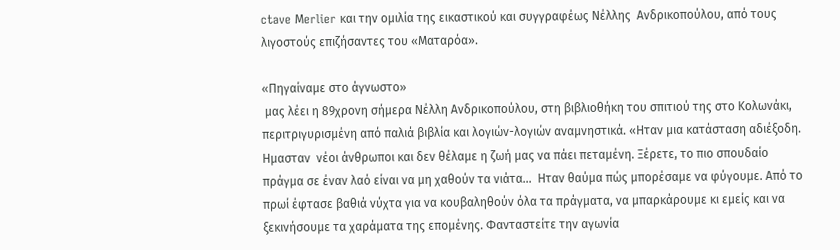ctave Μerlier και την ομιλία της εικαστικού και συγγραφέως Νέλλης  Ανδρικοπούλου, από τους λιγοστούς επιζήσαντες του «Ματαρόα».

«Πηγαίναμε στο άγνωστο»
 μας λέει η 89χρονη σήμερα Νέλλη Ανδρικοπούλου, στη βιβλιοθήκη του σπιτιού της στο Κολωνάκι, περιτριγυρισμένη από παλιά βιβλία και λογιών-λογιών αναμνηστικά. «Ηταν μια κατάσταση αδιέξοδη. Ημασταν  νέοι άνθρωποι και δεν θέλαμε η ζωή μας να πάει πεταμένη. Ξέρετε, το πιο σπουδαίο πράγμα σε έναν λαό είναι να μη χαθούν τα νιάτα...  Ηταν θαύμα πώς μπορέσαμε να φύγουμε. Από το πρωί έφτασε βαθιά νύχτα για να κουβαληθούν όλα τα πράγματα, να μπαρκάρουμε κι εμείς και να ξεκινήσουμε τα χαράματα της επομένης. Φανταστείτε την αγωνία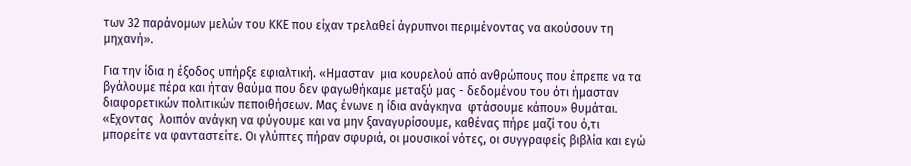των 32 παράνομων μελών του ΚΚΕ που είχαν τρελαθεί άγρυπνοι περιμένοντας να ακούσουν τη μηχανή».

Για την ίδια η έξοδος υπήρξε εφιαλτική. «Ημασταν  μια κουρελού από ανθρώπους που έπρεπε να τα βγάλουμε πέρα και ήταν θαύμα που δεν φαγωθήκαμε μεταξύ μας - δεδομένου του ότι ήμασταν διαφορετικών πολιτικών πεποιθήσεων. Μας ένωνε η ίδια ανάγκηνα  φτάσουμε κάπου» θυμάται. «Εχοντας  λοιπόν ανάγκη να φύγουμε και να μην ξαναγυρίσουμε, καθένας πήρε μαζί του ό,τι μπορείτε να φανταστείτε. Οι γλύπτες πήραν σφυριά, οι μουσικοί νότες, οι συγγραφείς βιβλία και εγώ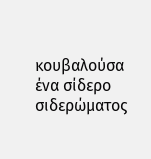κουβαλούσα ένα σίδερο σιδερώματος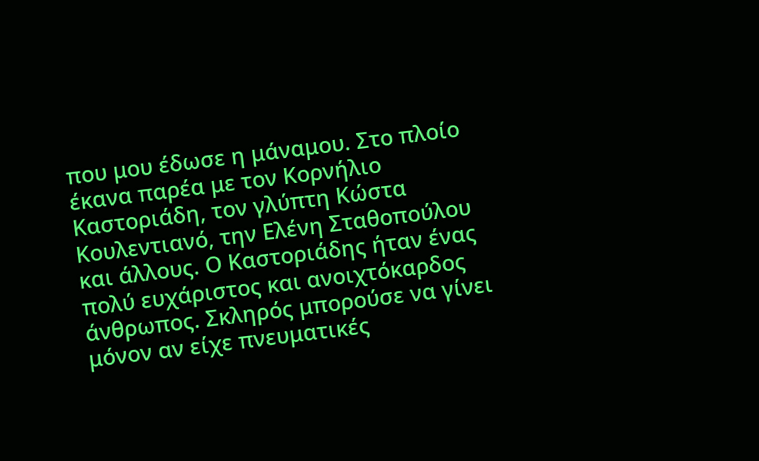που μου έδωσε η μάναμου. Στο πλοίο έκανα παρέα με τον Κορνήλιο Καστοριάδη, τον γλύπτη Κώστα Κουλεντιανό, την Ελένη Σταθοπούλου και άλλους. Ο Καστοριάδης ήταν ένας πολύ ευχάριστος και ανοιχτόκαρδος άνθρωπος. Σκληρός μπορούσε να γίνει μόνον αν είχε πνευματικές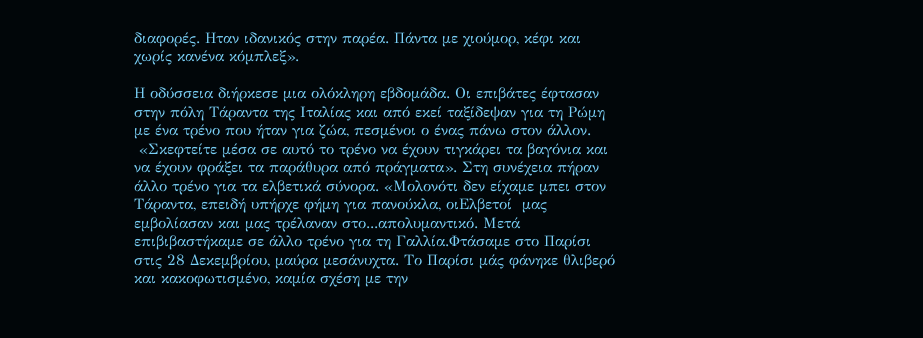διαφορές. Ηταν ιδανικός στην παρέα. Πάντα με χιούμορ, κέφι και χωρίς κανένα κόμπλεξ».

Η οδύσσεια διήρκεσε μια ολόκληρη εβδομάδα. Οι επιβάτες έφτασαν στην πόλη Τάραντα της Ιταλίας και από εκεί ταξίδεψαν για τη Ρώμη με ένα τρένο που ήταν για ζώα, πεσμένοι ο ένας πάνω στον άλλον.
 «Σκεφτείτε μέσα σε αυτό το τρένο να έχουν τιγκάρει τα βαγόνια και να έχουν φράξει τα παράθυρα από πράγματα». Στη συνέχεια πήραν άλλο τρένο για τα ελβετικά σύνορα. «Μολονότι δεν είχαμε μπει στον Τάραντα, επειδή υπήρχε φήμη για πανούκλα, οιΕλβετοί  μας εμβολίασαν και μας τρέλαναν στο...απολυμαντικό. Μετά επιβιβαστήκαμε σε άλλο τρένο για τη Γαλλία.Φτάσαμε στο Παρίσι στις 28 Δεκεμβρίου, μαύρα μεσάνυχτα. Το Παρίσι μάς φάνηκε θλιβερό και κακοφωτισμένο, καμία σχέση με την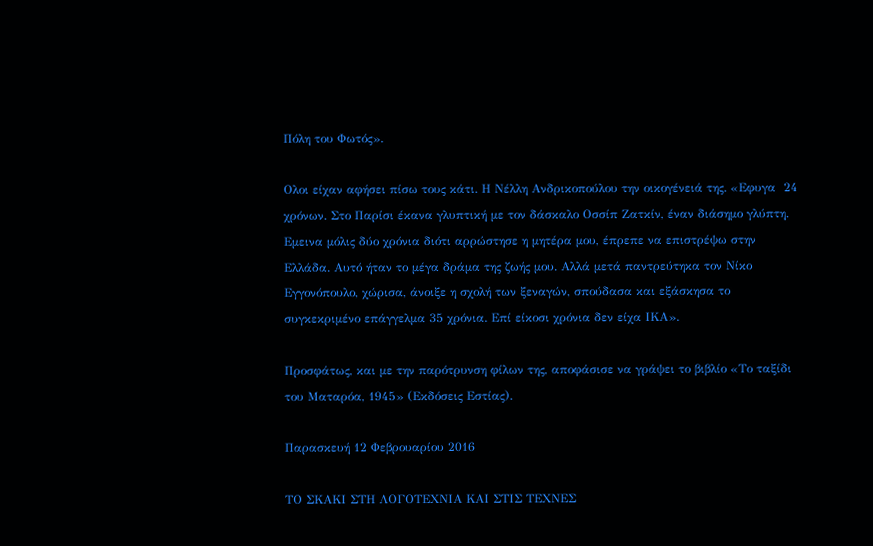Πόλη του Φωτός».

Ολοι είχαν αφήσει πίσω τους κάτι. Η Νέλλη Ανδρικοπούλου την οικογένειά της. «Εφυγα  24 χρόνων. Στο Παρίσι έκανα γλυπτική με τον δάσκαλο Οσσίπ Ζατκίν, έναν διάσημο γλύπτη. Εμεινα μόλις δύο χρόνια διότι αρρώστησε η μητέρα μου, έπρεπε να επιστρέψω στην Ελλάδα. Αυτό ήταν το μέγα δράμα της ζωής μου. Αλλά μετά παντρεύτηκα τον Νίκο Εγγονόπουλο, χώρισα, άνοιξε η σχολή των ξεναγών, σπούδασα και εξάσκησα το συγκεκριμένο επάγγελμα 35 χρόνια. Επί είκοσι χρόνια δεν είχα ΙΚΑ».

Προσφάτως, και με την παρότρυνση φίλων της, αποφάσισε να γράψει το βιβλίο «Το ταξίδι του Ματαρόα, 1945» (Εκδόσεις Εστίας).

Παρασκευή 12 Φεβρουαρίου 2016

ΤΟ ΣΚΑΚΙ ΣΤΗ ΛΟΓΟΤΕΧΝΙΑ ΚΑΙ ΣΤΙΣ ΤΕΧΝΕΣ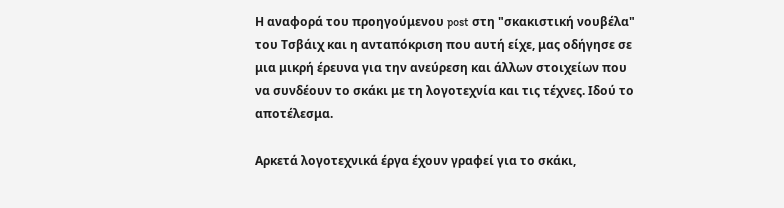Η αναφορά του προηγούμενου post στη "σκακιστική νουβέλα" του Τσβάιχ και η ανταπόκριση που αυτή είχε, μας οδήγησε σε μια μικρή έρευνα για την ανεύρεση και άλλων στοιχείων που να συνδέουν το σκάκι με τη λογοτεχνία και τις τέχνες. Ιδού το αποτέλεσμα.

Αρκετά λογοτεχνικά έργα έχουν γραφεί για το σκάκι,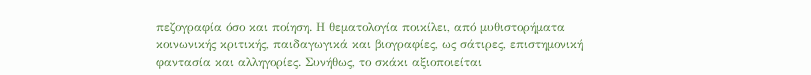πεζογραφία όσο και ποίηση. Η θεματολογία ποικίλει, από μυθιστορήματα κοινωνικής κριτικής, παιδαγωγικά και βιογραφίες, ως σάτιρες, επιστημονική φαντασία και αλληγορίες. Συνήθως, το σκάκι αξιοποιείται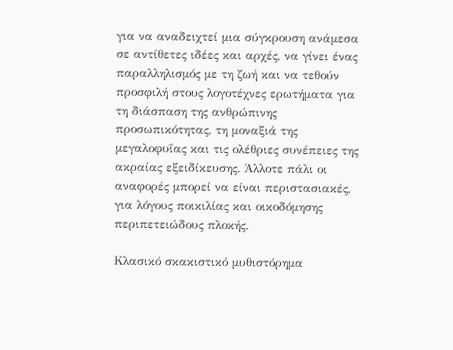για να αναδειχτεί μια σύγκρουση ανάμεσα σε αντίθετες ιδέες και αρχές, να γίνει ένας παραλληλισμός με τη ζωή και να τεθούν προσφιλή στους λογοτέχνες ερωτήματα για τη διάσπαση της ανθρώπινης προσωπικότητας, τη μοναξιά της μεγαλοφυΐας και τις ολέθριες συνέπειες της ακραίας εξειδίκευσης. Άλλοτε πάλι οι αναφορές μπορεί να είναι περιστασιακές, για λόγους ποικιλίας και οικοδόμησης περιπετειώδους πλοκής.

Κλασικό σκακιστικό μυθιστόρημα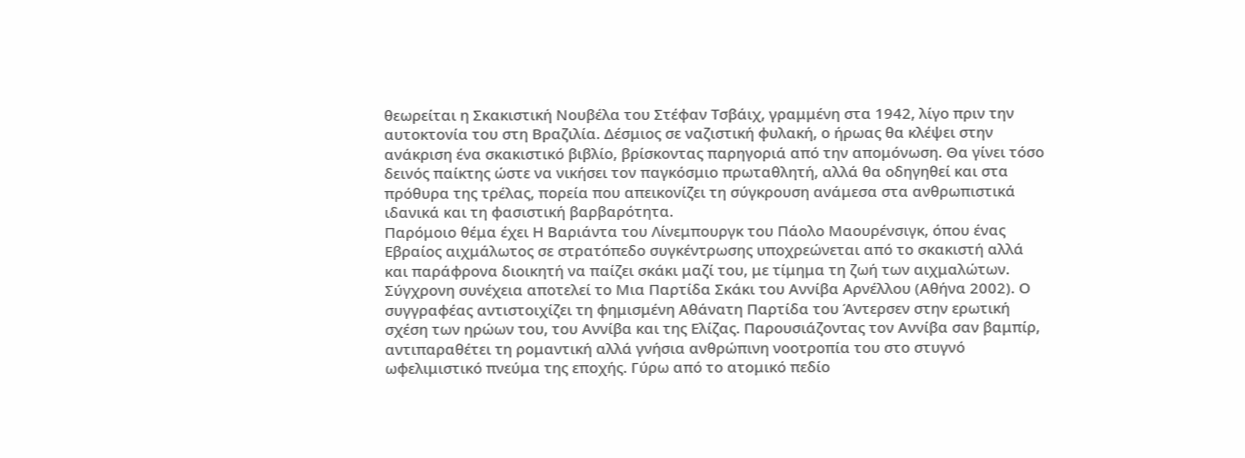θεωρείται η Σκακιστική Νουβέλα του Στέφαν Τσβάιχ, γραμμένη στα 1942, λίγο πριν την αυτοκτονία του στη Βραζιλία. Δέσμιος σε ναζιστική φυλακή, ο ήρωας θα κλέψει στην ανάκριση ένα σκακιστικό βιβλίο, βρίσκοντας παρηγοριά από την απομόνωση. Θα γίνει τόσο δεινός παίκτης ώστε να νικήσει τον παγκόσμιο πρωταθλητή, αλλά θα οδηγηθεί και στα πρόθυρα της τρέλας, πορεία που απεικονίζει τη σύγκρουση ανάμεσα στα ανθρωπιστικά ιδανικά και τη φασιστική βαρβαρότητα.
Παρόμοιο θέμα έχει Η Βαριάντα του Λίνεμπουργκ του Πάολο Μαουρένσιγκ, όπου ένας Εβραίος αιχμάλωτος σε στρατόπεδο συγκέντρωσης υποχρεώνεται από το σκακιστή αλλά και παράφρονα διοικητή να παίζει σκάκι μαζί του, με τίμημα τη ζωή των αιχμαλώτων.
Σύγχρονη συνέχεια αποτελεί το Μια Παρτίδα Σκάκι του Αννίβα Αρνέλλου (Αθήνα 2002). Ο συγγραφέας αντιστοιχίζει τη φημισμένη Αθάνατη Παρτίδα του Άντερσεν στην ερωτική σχέση των ηρώων του, του Αννίβα και της Ελίζας. Παρουσιάζοντας τον Αννίβα σαν βαμπίρ, αντιπαραθέτει τη ρομαντική αλλά γνήσια ανθρώπινη νοοτροπία του στο στυγνό ωφελιμιστικό πνεύμα της εποχής. Γύρω από το ατομικό πεδίο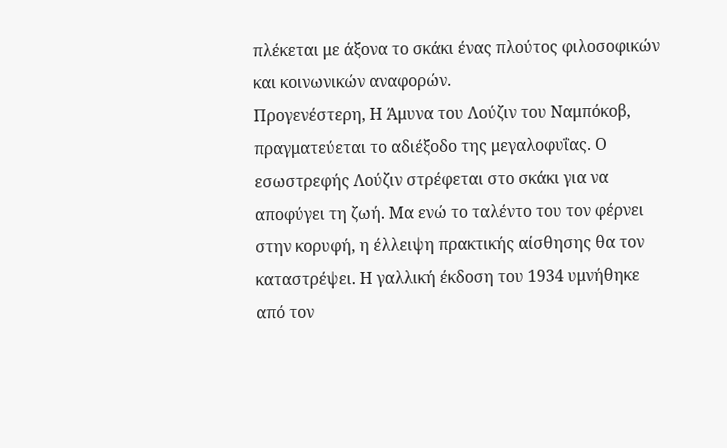πλέκεται με άξονα το σκάκι ένας πλούτος φιλοσοφικών και κοινωνικών αναφορών.
Προγενέστερη, Η Άμυνα του Λούζιν του Ναμπόκοβ, πραγματεύεται το αδιέξοδο της μεγαλοφυΐας. Ο εσωστρεφής Λούζιν στρέφεται στο σκάκι για να αποφύγει τη ζωή. Μα ενώ το ταλέντο του τον φέρνει στην κορυφή, η έλλειψη πρακτικής αίσθησης θα τον καταστρέψει. Η γαλλική έκδοση του 1934 υμνήθηκε από τον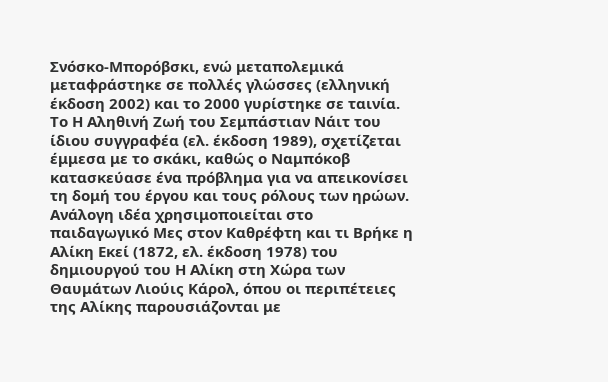Σνόσκο-Μπορόβσκι, ενώ μεταπολεμικά μεταφράστηκε σε πολλές γλώσσες (ελληνική έκδοση 2002) και το 2000 γυρίστηκε σε ταινία.
Το Η Αληθινή Ζωή του Σεμπάστιαν Νάιτ του ίδιου συγγραφέα (ελ. έκδοση 1989), σχετίζεται έμμεσα με το σκάκι, καθώς ο Ναμπόκοβ κατασκεύασε ένα πρόβλημα για να απεικονίσει τη δομή του έργου και τους ρόλους των ηρώων.
Ανάλογη ιδέα χρησιμοποιείται στο παιδαγωγικό Μες στον Καθρέφτη και τι Βρήκε η Αλίκη Εκεί (1872, ελ. έκδοση 1978) του δημιουργού του Η Αλίκη στη Χώρα των Θαυμάτων Λιούις Κάρολ, όπου οι περιπέτειες της Αλίκης παρουσιάζονται με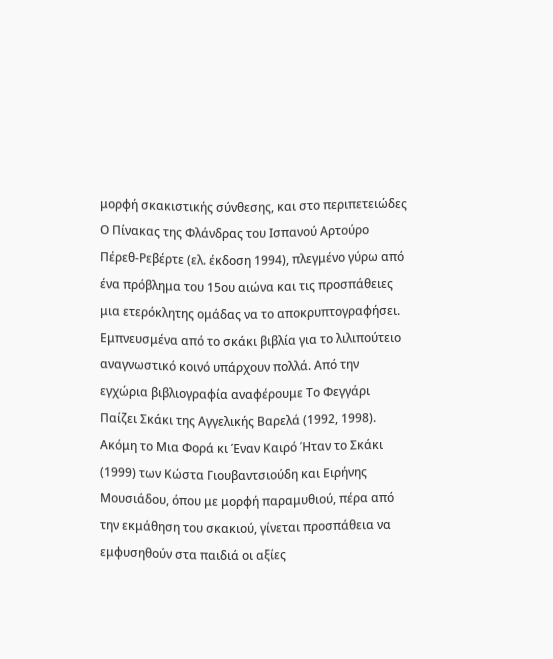μορφή σκακιστικής σύνθεσης, και στο περιπετειώδες Ο Πίνακας της Φλάνδρας του Ισπανού Αρτούρο Πέρεθ-Ρεβέρτε (ελ. έκδοση 1994), πλεγμένο γύρω από ένα πρόβλημα του 15ου αιώνα και τις προσπάθειες μια ετερόκλητης ομάδας να το αποκρυπτογραφήσει.
Εμπνευσμένα από το σκάκι βιβλία για το λιλιπούτειο αναγνωστικό κοινό υπάρχουν πολλά. Από την εγχώρια βιβλιογραφία αναφέρουμε Το Φεγγάρι Παίζει Σκάκι της Αγγελικής Βαρελά (1992, 1998). Ακόμη το Μια Φορά κι Έναν Καιρό Ήταν το Σκάκι (1999) των Κώστα Γιουβαντσιούδη και Ειρήνης Μουσιάδου, όπου με μορφή παραμυθιού, πέρα από την εκμάθηση του σκακιού, γίνεται προσπάθεια να εμφυσηθούν στα παιδιά οι αξίες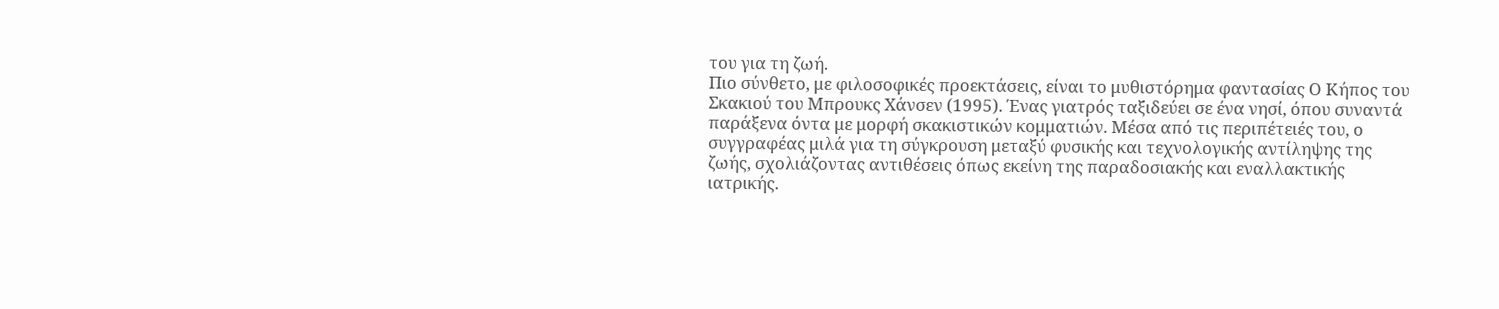του για τη ζωή.
Πιο σύνθετο, με φιλοσοφικές προεκτάσεις, είναι το μυθιστόρημα φαντασίας Ο Κήπος του Σκακιού του Μπρουκς Χάνσεν (1995). Ένας γιατρός ταξιδεύει σε ένα νησί, όπου συναντά παράξενα όντα με μορφή σκακιστικών κομματιών. Μέσα από τις περιπέτειές του, ο συγγραφέας μιλά για τη σύγκρουση μεταξύ φυσικής και τεχνολογικής αντίληψης της ζωής, σχολιάζοντας αντιθέσεις όπως εκείνη της παραδοσιακής και εναλλακτικής ιατρικής.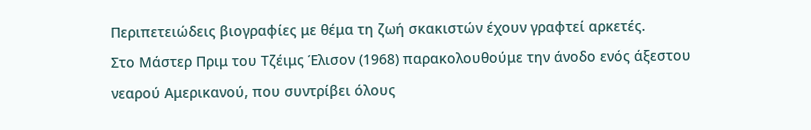Περιπετειώδεις βιογραφίες με θέμα τη ζωή σκακιστών έχουν γραφτεί αρκετές.
Στο Μάστερ Πριμ του Τζέιμς Έλισον (1968) παρακολουθούμε την άνοδο ενός άξεστου νεαρού Αμερικανού, που συντρίβει όλους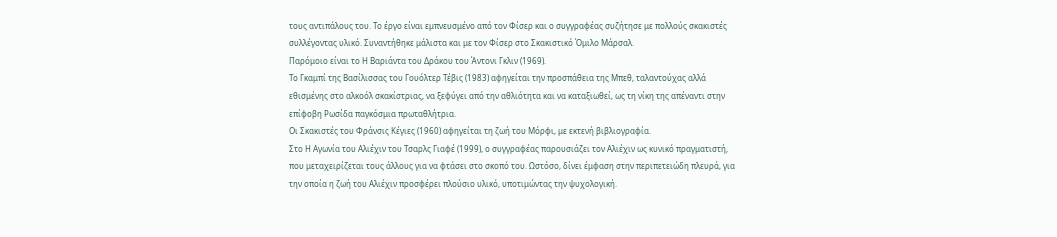τους αντιπάλους του. Το έργο είναι εμπνευσμένο από τον Φίσερ και ο συγγραφέας συζήτησε με πολλούς σκακιστές συλλέγοντας υλικό. Συναντήθηκε μάλιστα και με τον Φίσερ στο Σκακιστικό Όμιλο Μάρσαλ.
Παρόμοιο είναι το Η Βαριάντα του Δράκου του Άντονι Γκλιν (1969).
Το Γκαμπί της Βασίλισσας του Γουόλτερ Τέβις (1983) αφηγείται την προσπάθεια της Μπεθ, ταλαντούχας αλλά εθισμένης στο αλκοόλ σκακίστριας, να ξεφύγει από την αθλιότητα και να καταξιωθεί, ως τη νίκη της απέναντι στην επίφοβη Ρωσίδα παγκόσμια πρωταθλήτρια.
Οι Σκακιστές του Φράνσις Κέγιες (1960) αφηγείται τη ζωή του Μόρφι, με εκτενή βιβλιογραφία.
Στο Η Αγωνία του Αλιέχιν του Τσαρλς Γιαφέ (1999), ο συγγραφέας παρουσιάζει τον Αλιέχιν ως κυνικό πραγματιστή, που μεταχειρίζεται τους άλλους για να φτάσει στο σκοπό του. Ωστόσο, δίνει έμφαση στην περιπετειώδη πλευρά, για την οποία η ζωή του Αλιέχιν προσφέρει πλούσιο υλικό, υποτιμώντας την ψυχολογική.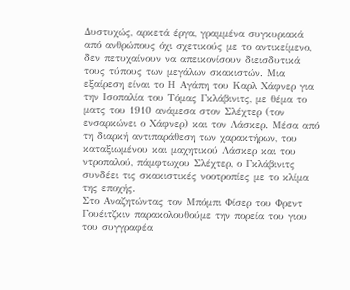Δυστυχώς, αρκετά έργα, γραμμένα συγκυριακά από ανθρώπους όχι σχετικούς με το αντικείμενο, δεν πετυχαίνουν να απεικονίσουν διεισδυτικά τους τύπους των μεγάλων σκακιστών. Μια εξαίρεση είναι το Η Αγάπη του Καρλ Χάφνερ για την Ισοπαλία του Τόμας Γκλάβινιτς, με θέμα το ματς του 1910 ανάμεσα στον Σλέχτερ (τον ενσαρκώνει ο Χάφνερ) και τον Λάσκερ. Μέσα από τη διαρκή αντιπαράθεση των χαρακτήρων, του καταξιωμένου και μαχητικού Λάσκερ και του ντροπαλού, πάμφτωχου Σλέχτερ, ο Γκλάβινιτς συνδέει τις σκακιστικές νοοτροπίες με το κλίμα της εποχής.
Στο Αναζητώντας τον Μπόμπι Φίσερ του Φρεντ Γουέιτζκιν παρακολουθούμε την πορεία του γιου του συγγραφέα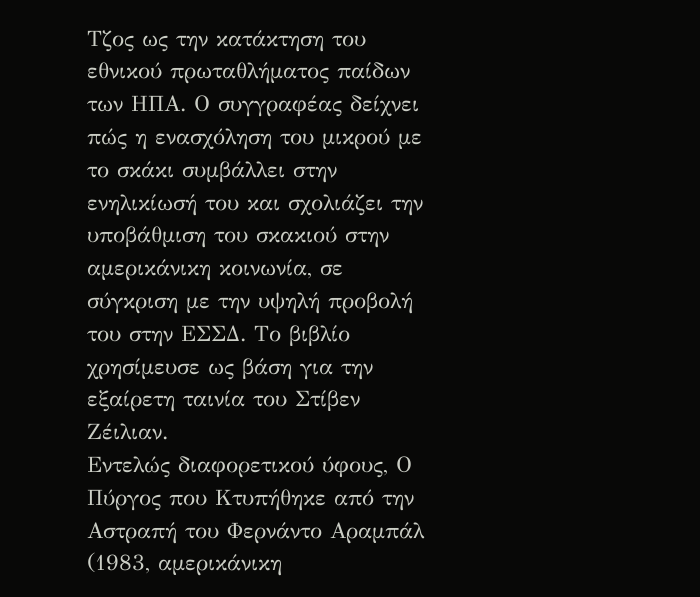Τζος ως την κατάκτηση του εθνικού πρωταθλήματος παίδων των ΗΠΑ. Ο συγγραφέας δείχνει πώς η ενασχόληση του μικρού με το σκάκι συμβάλλει στην ενηλικίωσή του και σχολιάζει την υποβάθμιση του σκακιού στην αμερικάνικη κοινωνία, σε σύγκριση με την υψηλή προβολή του στην ΕΣΣΔ. Το βιβλίο χρησίμευσε ως βάση για την εξαίρετη ταινία του Στίβεν Ζέιλιαν.
Εντελώς διαφορετικού ύφους, Ο Πύργος που Κτυπήθηκε από την Αστραπή του Φερνάντο Αραμπάλ (1983, αμερικάνικη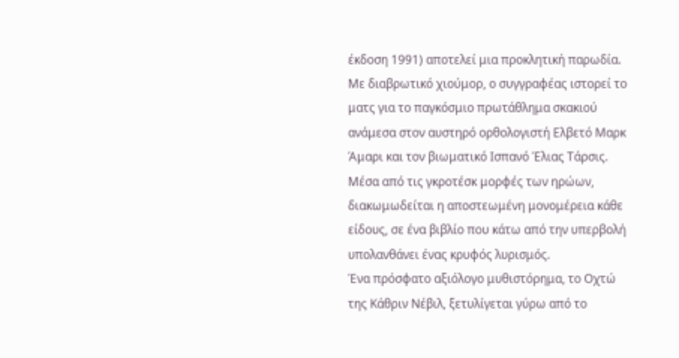έκδοση 1991) αποτελεί μια προκλητική παρωδία. Με διαβρωτικό χιούμορ, ο συγγραφέας ιστορεί το ματς για το παγκόσμιο πρωτάθλημα σκακιού ανάμεσα στον αυστηρό ορθολογιστή Ελβετό Μαρκ Άμαρι και τον βιωματικό Ισπανό Έλιας Τάρσις. Μέσα από τις γκροτέσκ μορφές των ηρώων, διακωμωδείται η αποστεωμένη μονομέρεια κάθε είδους, σε ένα βιβλίο που κάτω από την υπερβολή υπολανθάνει ένας κρυφός λυρισμός.
Ένα πρόσφατο αξιόλογο μυθιστόρημα, το Οχτώ της Κάθριν Νέβιλ, ξετυλίγεται γύρω από το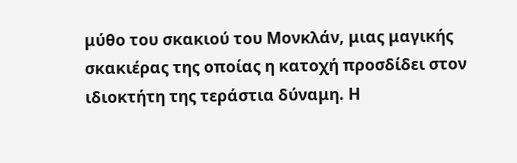μύθο του σκακιού του Μονκλάν, μιας μαγικής σκακιέρας της οποίας η κατοχή προσδίδει στον ιδιοκτήτη της τεράστια δύναμη. Η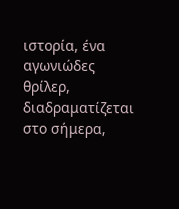ιστορία, ένα αγωνιώδες θρίλερ, διαδραματίζεται στο σήμερα,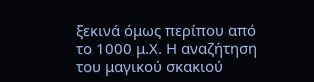ξεκινά όμως περίπου από το 1000 μ.Χ. Η αναζήτηση του μαγικού σκακιού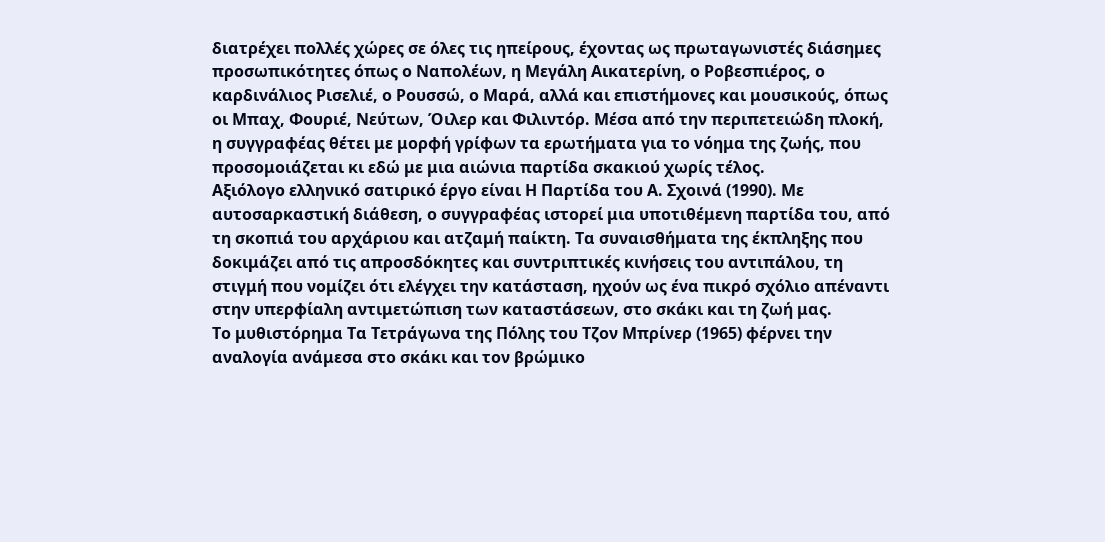διατρέχει πολλές χώρες σε όλες τις ηπείρους, έχοντας ως πρωταγωνιστές διάσημες προσωπικότητες όπως ο Ναπολέων, η Μεγάλη Αικατερίνη, ο Ροβεσπιέρος, ο καρδινάλιος Ρισελιέ, ο Ρουσσώ, ο Μαρά, αλλά και επιστήμονες και μουσικούς, όπως οι Μπαχ, Φουριέ, Νεύτων, Όιλερ και Φιλιντόρ. Μέσα από την περιπετειώδη πλοκή, η συγγραφέας θέτει με μορφή γρίφων τα ερωτήματα για το νόημα της ζωής, που προσομοιάζεται κι εδώ με μια αιώνια παρτίδα σκακιού χωρίς τέλος.
Αξιόλογο ελληνικό σατιρικό έργο είναι Η Παρτίδα του Α. Σχοινά (1990). Με αυτοσαρκαστική διάθεση, ο συγγραφέας ιστορεί μια υποτιθέμενη παρτίδα του, από τη σκοπιά του αρχάριου και ατζαμή παίκτη. Τα συναισθήματα της έκπληξης που δοκιμάζει από τις απροσδόκητες και συντριπτικές κινήσεις του αντιπάλου, τη στιγμή που νομίζει ότι ελέγχει την κατάσταση, ηχούν ως ένα πικρό σχόλιο απέναντι στην υπερφίαλη αντιμετώπιση των καταστάσεων, στο σκάκι και τη ζωή μας.
Το μυθιστόρημα Τα Τετράγωνα της Πόλης του Τζον Μπρίνερ (1965) φέρνει την αναλογία ανάμεσα στο σκάκι και τον βρώμικο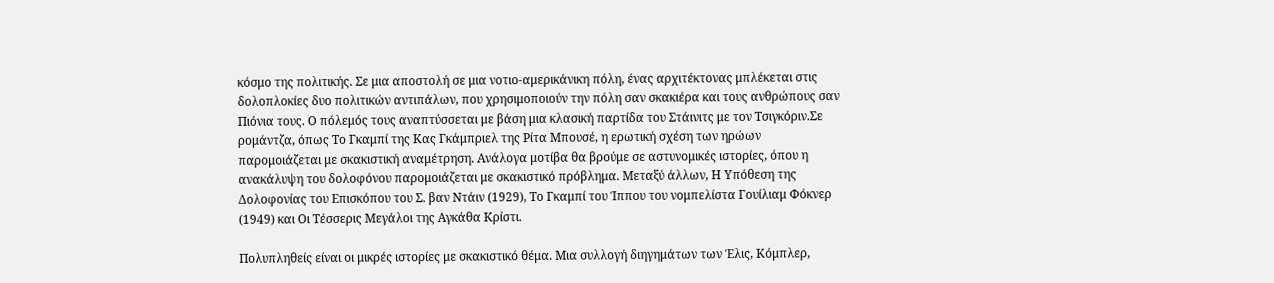κόσμο της πολιτικής. Σε μια αποστολή σε μια νοτιο-αμερικάνικη πόλη, ένας αρχιτέκτονας μπλέκεται στις δολοπλοκίες δυο πολιτικών αντιπάλων, που χρησιμοποιούν την πόλη σαν σκακιέρα και τους ανθρώπους σαν Πιόνια τους. Ο πόλεμός τους αναπτύσσεται με βάση μια κλασική παρτίδα του Στάινιτς με τον Τσιγκόριν.Σε ρομάντζα, όπως Το Γκαμπί της Κας Γκάμπριελ της Ρίτα Μπουσέ, η ερωτική σχέση των ηρώων παρομοιάζεται με σκακιστική αναμέτρηση. Ανάλογα μοτίβα θα βρούμε σε αστυνομικές ιστορίες, όπου η ανακάλυψη του δολοφόνου παρομοιάζεται με σκακιστικό πρόβλημα. Μεταξύ άλλων, Η Υπόθεση της Δολοφονίας του Επισκόπου του Σ. βαν Ντάιν (1929), Το Γκαμπί του Ίππου του νομπελίστα Γουίλιαμ Φόκνερ (1949) και Οι Τέσσερις Μεγάλοι της Αγκάθα Κρίστι.

Πολυπληθείς είναι οι μικρές ιστορίες με σκακιστικό θέμα. Μια συλλογή διηγημάτων των Έλις, Κόμπλερ,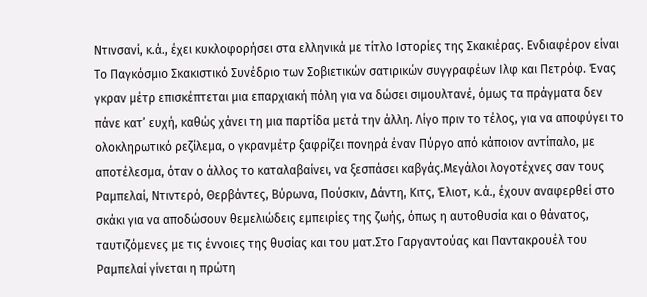Ντινσανί, κ.ά., έχει κυκλοφορήσει στα ελληνικά με τίτλο Ιστορίες της Σκακιέρας. Ενδιαφέρον είναι Το Παγκόσμιο Σκακιστικό Συνέδριο των Σοβιετικών σατιρικών συγγραφέων Ιλφ και Πετρόφ. Ένας γκραν μέτρ επισκέπτεται μια επαρχιακή πόλη για να δώσει σιμουλτανέ, όμως τα πράγματα δεν πάνε κατ’ ευχή, καθώς χάνει τη μια παρτίδα μετά την άλλη. Λίγο πριν το τέλος, για να αποφύγει το ολοκληρωτικό ρεζίλεμα, ο γκρανμέτρ ξαφρίζει πονηρά έναν Πύργο από κάποιον αντίπαλο, με αποτέλεσμα, όταν ο άλλος το καταλαβαίνει, να ξεσπάσει καβγάς.Μεγάλοι λογοτέχνες σαν τους Ραμπελαί, Ντιντερό, Θερβάντες, Βύρωνα, Πούσκιν, Δάντη, Κιτς, Έλιοτ, κ.ά., έχουν αναφερθεί στο σκάκι για να αποδώσουν θεμελιώδεις εμπειρίες της ζωής, όπως η αυτοθυσία και ο θάνατος, ταυτιζόμενες με τις έννοιες της θυσίας και του ματ.Στο Γαργαντούας και Παντακρουέλ του Ραμπελαί γίνεται η πρώτη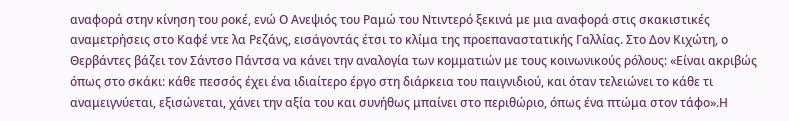αναφορά στην κίνηση του ροκέ, ενώ Ο Ανεψιός του Ραμώ του Ντιντερό ξεκινά με μια αναφορά στις σκακιστικές αναμετρήσεις στο Καφέ ντε λα Ρεζάνς, εισάγοντάς έτσι το κλίμα της προεπαναστατικής Γαλλίας. Στο Δον Κιχώτη, ο Θερβάντες βάζει τον Σάντσο Πάντσα να κάνει την αναλογία των κομματιών με τους κοινωνικούς ρόλους: «Είναι ακριβώς όπως στο σκάκι: κάθε πεσσός έχει ένα ιδιαίτερο έργο στη διάρκεια του παιγνιδιού, και όταν τελειώνει το κάθε τι αναμειγνύεται, εξισώνεται, χάνει την αξία του και συνήθως μπαίνει στο περιθώριο, όπως ένα πτώμα στον τάφο».Η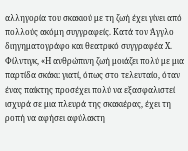αλληγορία του σκακιού με τη ζωή έχει γίνει από πολλούς ακόμη συγγραφείς. Κατά τον Άγγλο διηγηματογράφο και θεατρικό συγγραφέα Χ. Φίλντιγκ, «Η ανθρώπινη ζωή μοιάζει πολύ με μια παρτίδα σκάκι: γιατί, όπως στο τελευταίο, όταν ένας παίκτης προσέχει πολύ να εξασφαλιστεί ισχυρά σε μια πλευρά της σκακιέρας, έχει τη ροπή να αφήσει αφύλακτη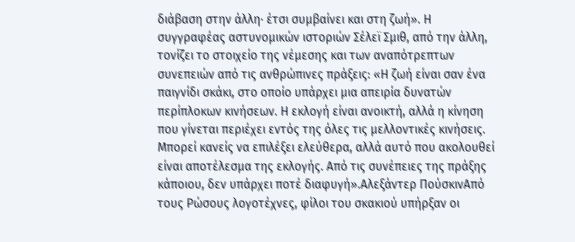διάβαση στην άλλη· έτσι συμβαίνει και στη ζωή». Η συγγραφέας αστυνομικών ιστοριών Σέλεϊ Σμιθ, από την άλλη, τονίζει το στοιχείο της νέμεσης και των αναπότρεπτων συνεπειών από τις ανθρώπινες πράξεις: «Η ζωή είναι σαν ένα παιγνίδι σκάκι, στο οποίο υπάρχει μια απειρία δυνατών περίπλοκων κινήσεων. Η εκλογή είναι ανοικτή, αλλά η κίνηση που γίνεται περιέχει εντός της όλες τις μελλοντικές κινήσεις. Μπορεί κανείς να επιλέξει ελεύθερα, αλλά αυτό που ακολουθεί είναι αποτέλεσμα της εκλογής. Από τις συνέπειες της πράξης κάποιου, δεν υπάρχει ποτέ διαφυγή».Αλεξάντερ ΠούσκινΑπό τους Ρώσους λογοτέχνες, φίλοι του σκακιού υπήρξαν οι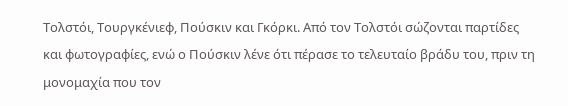Τολστόι, Τουργκένιεφ, Πούσκιν και Γκόρκι. Από τον Τολστόι σώζονται παρτίδες και φωτογραφίες, ενώ ο Πούσκιν λένε ότι πέρασε το τελευταίο βράδυ του, πριν τη μονομαχία που τον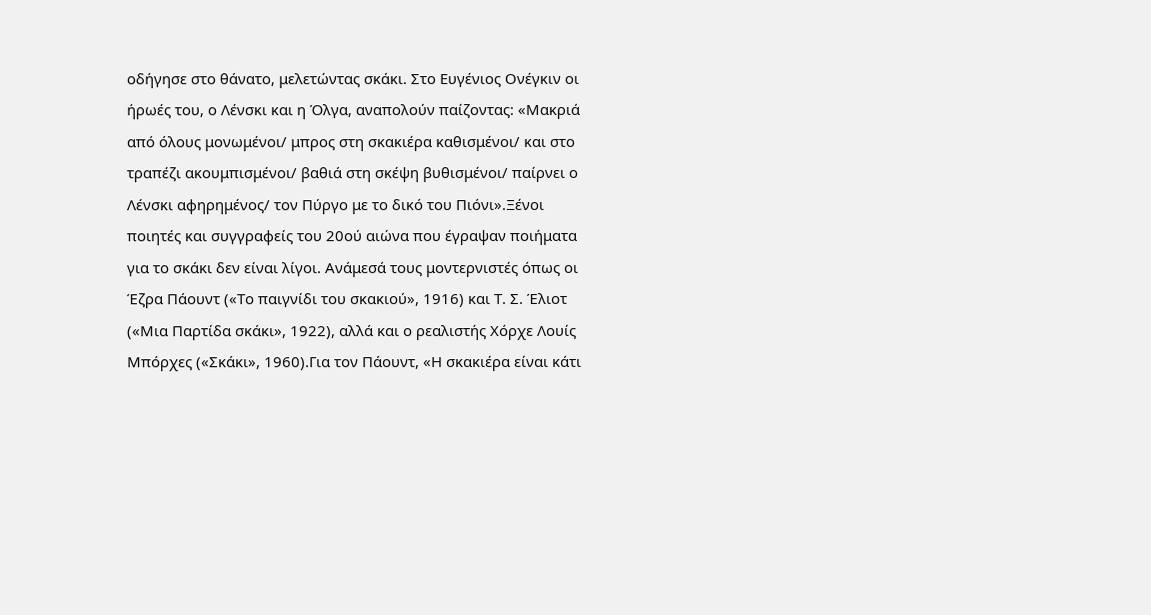οδήγησε στο θάνατο, μελετώντας σκάκι. Στο Ευγένιος Ονέγκιν οι ήρωές του, ο Λένσκι και η Όλγα, αναπολούν παίζοντας: «Μακριά από όλους μονωμένοι/ μπρος στη σκακιέρα καθισμένοι/ και στο τραπέζι ακουμπισμένοι/ βαθιά στη σκέψη βυθισμένοι/ παίρνει ο Λένσκι αφηρημένος/ τον Πύργο με το δικό του Πιόνι».Ξένοι ποιητές και συγγραφείς του 20ού αιώνα που έγραψαν ποιήματα για το σκάκι δεν είναι λίγοι. Ανάμεσά τους μοντερνιστές όπως οι Έζρα Πάουντ («Το παιγνίδι του σκακιού», 1916) και Τ. Σ. Έλιοτ («Μια Παρτίδα σκάκι», 1922), αλλά και ο ρεαλιστής Χόρχε Λουίς Μπόρχες («Σκάκι», 1960).Για τον Πάουντ, «Η σκακιέρα είναι κάτι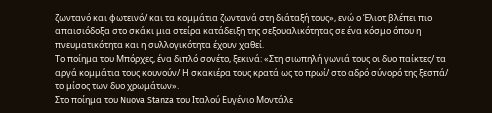ζωντανό και φωτεινό/ και τα κομμάτια ζωντανά στη διάταξή τους», ενώ ο Έλιοτ βλέπει πιο απαισιόδοξα στο σκάκι μια στείρα κατάδειξη της σεξουαλικότητας σε ένα κόσμο όπου η πνευματικότητα και η συλλογικότητα έχουν χαθεί.
Το ποίημα του Μπόρχες, ένα διπλό σονέτο, ξεκινά: «Στη σιωπηλή γωνιά τους οι δυο παίκτες/ τα αργά κομμάτια τους κουνούν/ Η σκακιέρα τους κρατά ως το πρωί/ στο αδρό σύνορό της ξεσπά/ το μίσος των δυο χρωμάτων».
Στο ποίημα του Nuova Stanza του Ιταλού Ευγένιο Μοντάλε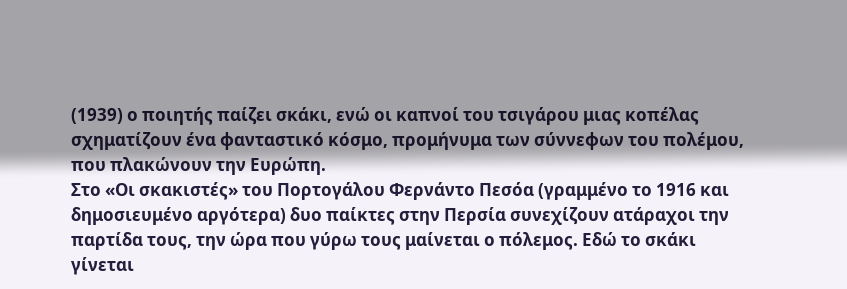(1939) ο ποιητής παίζει σκάκι, ενώ οι καπνοί του τσιγάρου μιας κοπέλας σχηματίζουν ένα φανταστικό κόσμο, προμήνυμα των σύννεφων του πολέμου, που πλακώνουν την Ευρώπη.
Στο «Οι σκακιστές» του Πορτογάλου Φερνάντο Πεσόα (γραμμένο το 1916 και δημοσιευμένο αργότερα) δυο παίκτες στην Περσία συνεχίζουν ατάραχοι την παρτίδα τους, την ώρα που γύρω τους μαίνεται ο πόλεμος. Εδώ το σκάκι γίνεται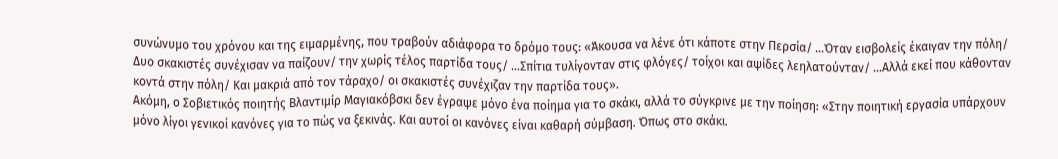συνώνυμο του χρόνου και της ειμαρμένης, που τραβούν αδιάφορα το δρόμο τους: «Άκουσα να λένε ότι κάποτε στην Περσία/ …Όταν εισβολείς έκαιγαν την πόλη/ Δυο σκακιστές συνέχισαν να παίζουν/ την χωρίς τέλος παρτίδα τους/ …Σπίτια τυλίγονταν στις φλόγες/ τοίχοι και αψίδες λεηλατούνταν/ …Αλλά εκεί που κάθονταν κοντά στην πόλη/ Και μακριά από τον τάραχο/ οι σκακιστές συνέχιζαν την παρτίδα τους».
Ακόμη, ο Σοβιετικός ποιητής Βλαντιμίρ Μαγιακόβσκι δεν έγραψε μόνο ένα ποίημα για το σκάκι, αλλά το σύγκρινε με την ποίηση: «Στην ποιητική εργασία υπάρχουν μόνο λίγοι γενικοί κανόνες για το πώς να ξεκινάς. Και αυτοί οι κανόνες είναι καθαρή σύμβαση. Όπως στο σκάκι.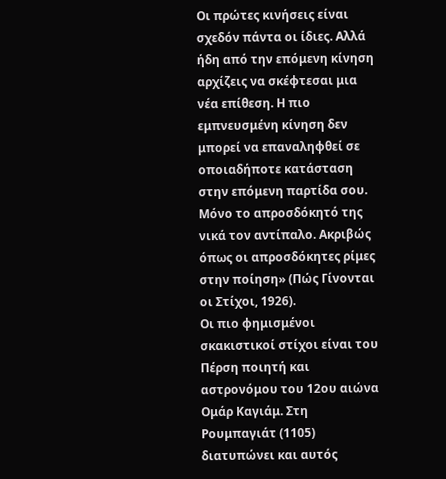Οι πρώτες κινήσεις είναι σχεδόν πάντα οι ίδιες. Αλλά ήδη από την επόμενη κίνηση αρχίζεις να σκέφτεσαι μια νέα επίθεση. Η πιο εμπνευσμένη κίνηση δεν μπορεί να επαναληφθεί σε οποιαδήποτε κατάσταση στην επόμενη παρτίδα σου. Μόνο το απροσδόκητό της νικά τον αντίπαλο. Ακριβώς όπως οι απροσδόκητες ρίμες στην ποίηση» (Πώς Γίνονται οι Στίχοι, 1926).
Οι πιο φημισμένοι σκακιστικοί στίχοι είναι του Πέρση ποιητή και αστρονόμου του 12ου αιώνα Ομάρ Καγιάμ. Στη Ρουμπαγιάτ (1105) διατυπώνει και αυτός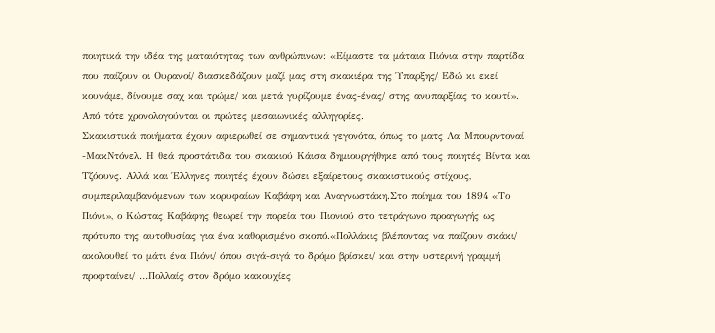ποιητικά την ιδέα της ματαιότητας των ανθρώπινων: «Είμαστε τα μάταια Πιόνια στην παρτίδα που παίζουν οι Ουρανοί/ διασκεδάζουν μαζί μας στη σκακιέρα της Ύπαρξης/ Εδώ κι εκεί κουνάμε, δίνουμε σαχ και τρώμε/ και μετά γυρίζουμε ένας-ένας/ στης ανυπαρξίας το κουτί». Από τότε χρονολογούνται οι πρώτες μεσαιωνικές αλληγορίες.
Σκακιστικά ποιήματα έχουν αφιερωθεί σε σημαντικά γεγονότα, όπως το ματς Λα Μπουρντοναί -ΜακΝτόνελ. Η θεά προστάτιδα του σκακιού Κάισα δημιουργήθηκε από τους ποιητές Βίντα και Τζόουνς. Αλλά και Έλληνες ποιητές έχουν δώσει εξαίρετους σκακιστικούς στίχους, συμπεριλαμβανόμενων των κορυφαίων Καβάφη και Αναγνωστάκη.Στο ποίημα του 1894 «Το Πιόνι», ο Κώστας Καβάφης θεωρεί την πορεία του Πιονιού στο τετράγωνο προαγωγής ως πρότυπο της αυτοθυσίας για ένα καθορισμένο σκοπό.«Πολλάκις βλέποντας να παίζουν σκάκι/ ακολουθεί το μάτι ένα Πιόνι/ όπου σιγά-σιγά το δρόμο βρίσκει/ και στην υστερινή γραμμή προφταίνει/ …Πολλαίς στον δρόμο κακουχίες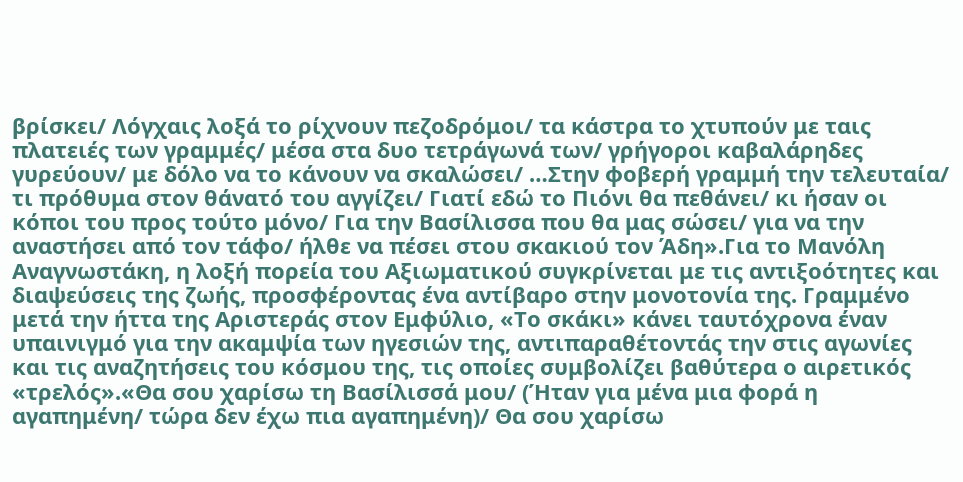βρίσκει/ Λόγχαις λοξά το ρίχνουν πεζοδρόμοι/ τα κάστρα το χτυπούν με ταις πλατειές των γραμμές/ μέσα στα δυο τετράγωνά των/ γρήγοροι καβαλάρηδες γυρεύουν/ με δόλο να το κάνουν να σκαλώσει/ …Στην φοβερή γραμμή την τελευταία/ τι πρόθυμα στον θάνατό του αγγίζει/ Γιατί εδώ το Πιόνι θα πεθάνει/ κι ήσαν οι κόποι του προς τούτο μόνο/ Για την Βασίλισσα που θα μας σώσει/ για να την αναστήσει από τον τάφο/ ήλθε να πέσει στου σκακιού τον Άδη».Για το Μανόλη Αναγνωστάκη, η λοξή πορεία του Αξιωματικού συγκρίνεται με τις αντιξοότητες και διαψεύσεις της ζωής, προσφέροντας ένα αντίβαρο στην μονοτονία της. Γραμμένο μετά την ήττα της Αριστεράς στον Εμφύλιο, «Το σκάκι» κάνει ταυτόχρονα έναν υπαινιγμό για την ακαμψία των ηγεσιών της, αντιπαραθέτοντάς την στις αγωνίες και τις αναζητήσεις του κόσμου της, τις οποίες συμβολίζει βαθύτερα ο αιρετικός «τρελός».«Θα σου χαρίσω τη Βασίλισσά μου/ (Ήταν για μένα μια φορά η αγαπημένη/ τώρα δεν έχω πια αγαπημένη)/ Θα σου χαρίσω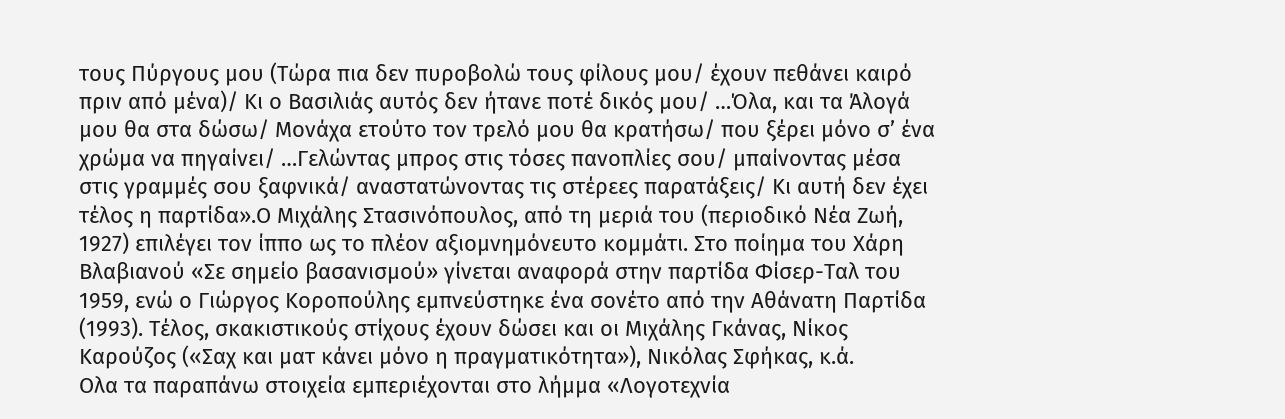τους Πύργους μου (Τώρα πια δεν πυροβολώ τους φίλους μου/ έχουν πεθάνει καιρό πριν από μένα)/ Κι ο Βασιλιάς αυτός δεν ήτανε ποτέ δικός μου/ …Όλα, και τα Άλογά μου θα στα δώσω/ Μονάχα ετούτο τον τρελό μου θα κρατήσω/ που ξέρει μόνο σ’ ένα χρώμα να πηγαίνει/ …Γελώντας μπρος στις τόσες πανοπλίες σου/ μπαίνοντας μέσα στις γραμμές σου ξαφνικά/ αναστατώνοντας τις στέρεες παρατάξεις/ Κι αυτή δεν έχει τέλος η παρτίδα».Ο Μιχάλης Στασινόπουλος, από τη μεριά του (περιοδικό Νέα Ζωή, 1927) επιλέγει τον ίππο ως το πλέον αξιομνημόνευτο κομμάτι. Στο ποίημα του Χάρη Βλαβιανού «Σε σημείο βασανισμού» γίνεται αναφορά στην παρτίδα Φίσερ-Ταλ του 1959, ενώ ο Γιώργος Κοροπούλης εμπνεύστηκε ένα σονέτο από την Αθάνατη Παρτίδα (1993). Τέλος, σκακιστικούς στίχους έχουν δώσει και οι Μιχάλης Γκάνας, Νίκος Καρούζος («Σαχ και ματ κάνει μόνο η πραγματικότητα»), Νικόλας Σφήκας, κ.ά.
Ολα τα παραπάνω στοιχεία εμπεριέχονται στο λήμμα «Λογοτεχνία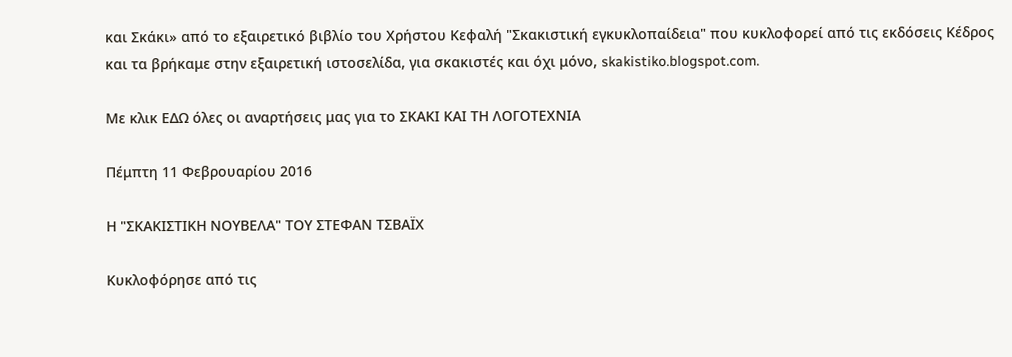και Σκάκι» από το εξαιρετικό βιβλίο του Χρήστου Κεφαλή "Σκακιστική εγκυκλοπαίδεια" που κυκλοφορεί από τις εκδόσεις Κέδρος και τα βρήκαμε στην εξαιρετική ιστοσελίδα, για σκακιστές και όχι μόνο, skakistiko.blogspot.com.

Με κλικ ΕΔΩ όλες οι αναρτήσεις μας για το ΣΚΑΚΙ ΚΑΙ ΤΗ ΛΟΓΟΤΕΧΝΙΑ

Πέμπτη 11 Φεβρουαρίου 2016

Η "ΣΚΑΚΙΣΤΙΚΗ ΝΟΥΒΕΛΑ" ΤΟΥ ΣΤΕΦΑΝ ΤΣΒΑΪΧ

Κυκλοφόρησε από τις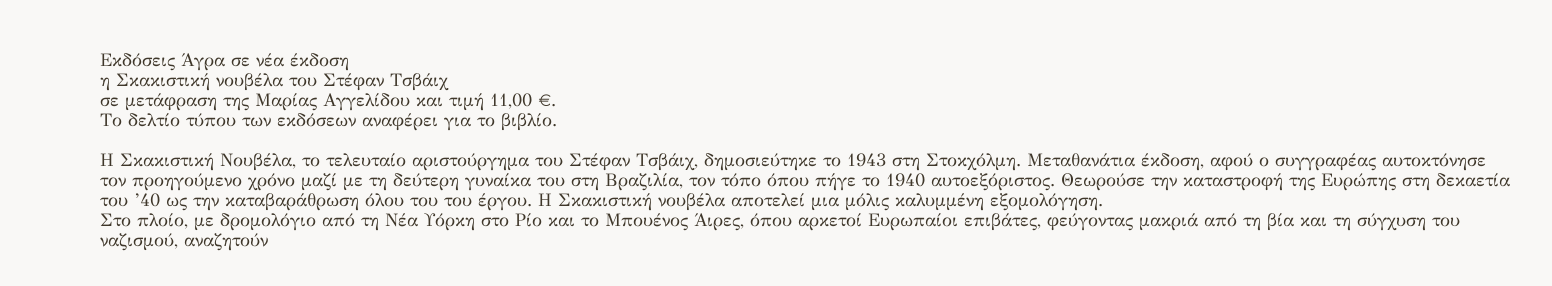Εκδόσεις Άγρα σε νέα έκδοση
η Σκακιστική νουβέλα του Στέφαν Τσβάιχ
σε μετάφραση της Μαρίας Αγγελίδου και τιμή 11,00 €.
Το δελτίο τύπου των εκδόσεων αναφέρει για το βιβλίο.

Η Σκακιστική Νουβέλα, το τελευταίο αριστούργημα του Στέφαν Τσβάιχ, δημοσιεύτηκε το 1943 στη Στοκχόλμη. Μεταθανάτια έκδοση, αφού ο συγγραφέας αυτοκτόνησε τον προηγούμενο χρόνο μαζί με τη δεύτερη γυναίκα του στη Βραζιλία, τον τόπο όπου πήγε το 1940 αυτοεξόριστος. Θεωρούσε την καταστροφή της Ευρώπης στη δεκαετία του ’40 ως την καταβαράθρωση όλου του του έργου. Η Σκακιστική νουβέλα αποτελεί μια μόλις καλυμμένη εξομολόγηση.
Στο πλοίο, με δρομολόγιο από τη Νέα Υόρκη στο Ρίο και το Μπουένος Άιρες, όπου αρκετοί Ευρωπαίοι επιβάτες, φεύγοντας μακριά από τη βία και τη σύγχυση του ναζισμού, αναζητούν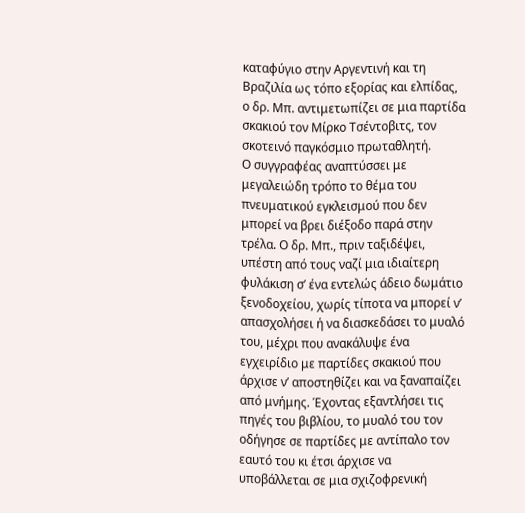καταφύγιο στην Αργεντινή και τη Βραζιλία ως τόπο εξορίας και ελπίδας, ο δρ. Μπ. αντιμετωπίζει σε μια παρτίδα σκακιού τον Μίρκο Τσέντοβιτς, τον σκοτεινό παγκόσμιο πρωταθλητή.
Ο συγγραφέας αναπτύσσει με μεγαλειώδη τρόπο το θέμα του πνευματικού εγκλεισμού που δεν μπορεί να βρει διέξοδο παρά στην τρέλα. Ο δρ. Μπ., πριν ταξιδέψει, υπέστη από τους ναζί μια ιδιαίτερη φυλάκιση σ’ ένα εντελώς άδειο δωμάτιο ξενοδοχείου, χωρίς τίποτα να μπορεί ν’ απασχολήσει ή να διασκεδάσει το μυαλό του, μέχρι που ανακάλυψε ένα εγχειρίδιο με παρτίδες σκακιού που άρχισε ν’ αποστηθίζει και να ξαναπαίζει από μνήμης. Έχοντας εξαντλήσει τις πηγές του βιβλίου, το μυαλό του τον οδήγησε σε παρτίδες με αντίπαλο τον εαυτό του κι έτσι άρχισε να υποβάλλεται σε μια σχιζοφρενική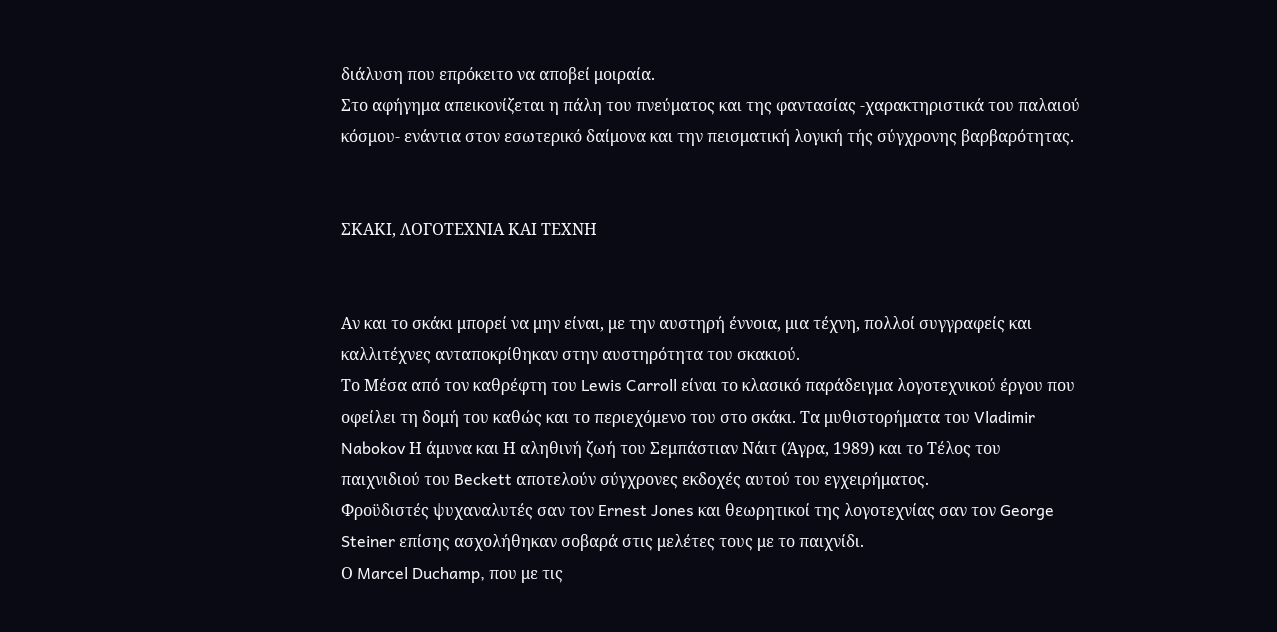διάλυση που επρόκειτο να αποβεί μοιραία.
Στο αφήγημα απεικονίζεται η πάλη του πνεύματος και της φαντασίας -χαρακτηριστικά του παλαιού κόσμου- ενάντια στον εσωτερικό δαίμονα και την πεισματική λογική τής σύγχρονης βαρβαρότητας.


ΣΚΑΚΙ, ΛΟΓΟΤΕΧΝΙΑ ΚΑΙ ΤΕΧΝΗ


Αν και τo σκάκι μπορεί να μην είναι, με την αυστηρή έννοια, μια τέχνη, πολλοί συγγραφείς και καλλιτέχνες ανταποκρίθηκαν στην αυστηρότητα του σκακιού.
Το Μέσα από τον καθρέφτη του Lewis Carroll είναι το κλασικό παράδειγμα λογοτεχνικού έργου που οφείλει τη δομή του καθώς και το περιεχόμενο του στο σκάκι. Τα μυθιστορήματα του Vladimir Nabokov Η άμυνα και Η αληθινή ζωή του Σεμπάστιαν Νάιτ (Άγρα, 1989) και το Τέλος του παιχνιδιού του Beckett αποτελούν σύγχρονες εκδοχές αυτού του εγχειρήματος.
Φροϋδιστές ψυχαναλυτές σαν τον Ernest Jones και θεωρητικοί της λογοτεχνίας σαν τον George Steiner επίσης ασχολήθηκαν σοβαρά στις μελέτες τους με το παιχνίδι.
Ο Marcel Duchamp, που με τις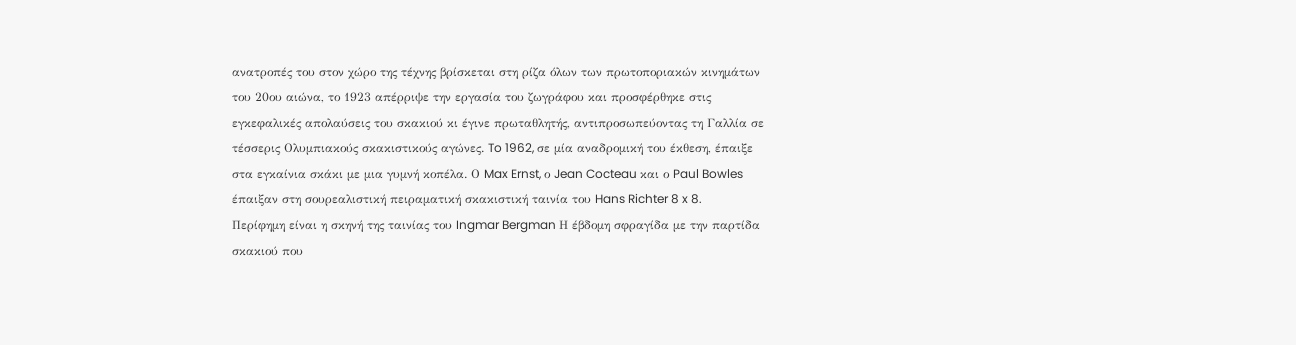ανατροπές του στον χώρο της τέχνης βρίσκεται στη ρίζα όλων των πρωτοποριακών κινημάτων του 20ου αιώνα, το 1923 απέρριψε την εργασία του ζωγράφου και προσφέρθηκε στις εγκεφαλικές απολαύσεις του σκακιού κι έγινε πρωταθλητής, αντιπροσωπεύοντας τη Γαλλία σε τέσσερις Ολυμπιακούς σκακιστικούς αγώνες. To 1962, σε μία αναδρομική του έκθεση, έπαιξε στα εγκαίνια σκάκι με μια γυμνή κοπέλα. Ο Max Ernst, ο Jean Cocteau και ο Paul Bowles έπαιξαν στη σουρεαλιστική πειραματική σκακιστική ταινία του Hans Richter 8 x 8.
Περίφημη είναι η σκηνή της ταινίας του Ingmar Bergman Η έβδομη σφραγίδα με την παρτίδα σκακιού που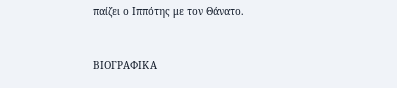παίζει ο Ιππότης με τον Θάνατο.


ΒΙΟΓΡΑΦΙΚΑ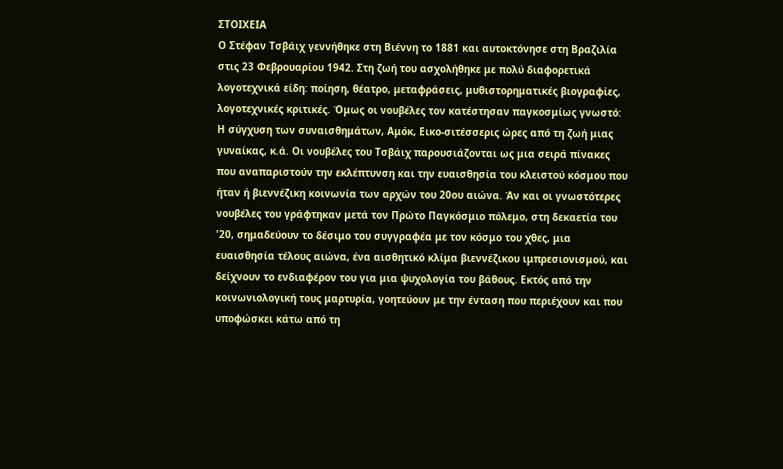ΣΤΟΙΧΕΙΑ
Ο Στέφαν Τσβάιχ γεννήθηκε στη Βιέννη το 1881 και αυτοκτόνησε στη Βραζιλία στις 23 Φεβρουαρίου 1942. Στη ζωή του ασχολήθηκε με πολύ διαφορετικά λογοτεχνικά είδη: ποίηση, θέατρο, μεταφράσεις, μυθιστορηματικές βιογραφίες, λογοτεχνικές κριτικές. Όμως οι νουβέλες τον κατέστησαν παγκοσμίως γνωστό: Η σύγχυση των συναισθημάτων, Αμόκ, Εικο-σιτέσσερις ώρες από τη ζωή μιας γυναίκας, κ.ά. Οι νουβέλες του Τσβάιχ παρουσιάζονται ως μια σειρά πίνακες που αναπαριστούν την εκλέπτυνση και την ευαισθησία του κλειστού κόσμου που ήταν ή βιεννέζικη κοινωνία των αρχών του 20ου αιώνα. Άν και οι γνωστότερες νουβέλες του γράφτηκαν μετά τον Πρώτο Παγκόσμιο πόλεμο, στη δεκαετία του '20, σημαδεύουν το δέσιμο του συγγραφέα με τον κόσμο του χθες, μια ευαισθησία τέλους αιώνα, ένα αισθητικό κλίμα βιεννέζικου ιμπρεσιονισμού, και δείχνουν το ενδιαφέρον του για μια ψυχολογία του βάθους. Εκτός από την κοινωνιολογική τους μαρτυρία, γοητεύουν με την ένταση που περιέχουν και που υποφώσκει κάτω από τη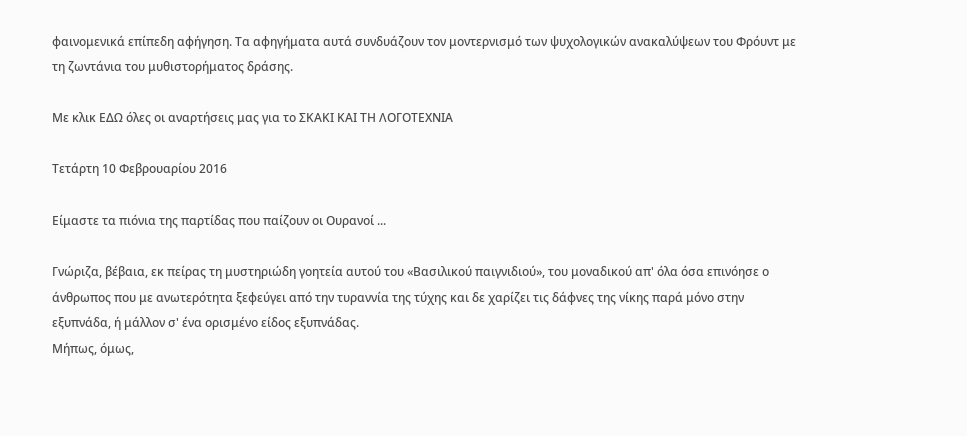φαινομενικά επίπεδη αφήγηση. Τα αφηγήματα αυτά συνδυάζουν τον μοντερνισμό των ψυχολογικών ανακαλύψεων του Φρόυντ με τη ζωντάνια του μυθιστορήματος δράσης.

Με κλικ ΕΔΩ όλες οι αναρτήσεις μας για το ΣΚΑΚΙ ΚΑΙ ΤΗ ΛΟΓΟΤΕΧΝΙΑ

Τετάρτη 10 Φεβρουαρίου 2016

Είμαστε τα πιόνια της παρτίδας που παίζουν οι Ουρανοί ...

Γνώριζα, βέβαια, εκ πείρας τη μυστηριώδη γοητεία αυτού του «Βασιλικού παιγνιδιού», του μοναδικού απ' όλα όσα επινόησε ο άνθρωπος που με ανωτερότητα ξεφεύγει από την τυραννία της τύχης και δε χαρίζει τις δάφνες της νίκης παρά μόνο στην εξυπνάδα, ή μάλλον σ' ένα ορισμένο είδος εξυπνάδας.
Μήπως, όμως,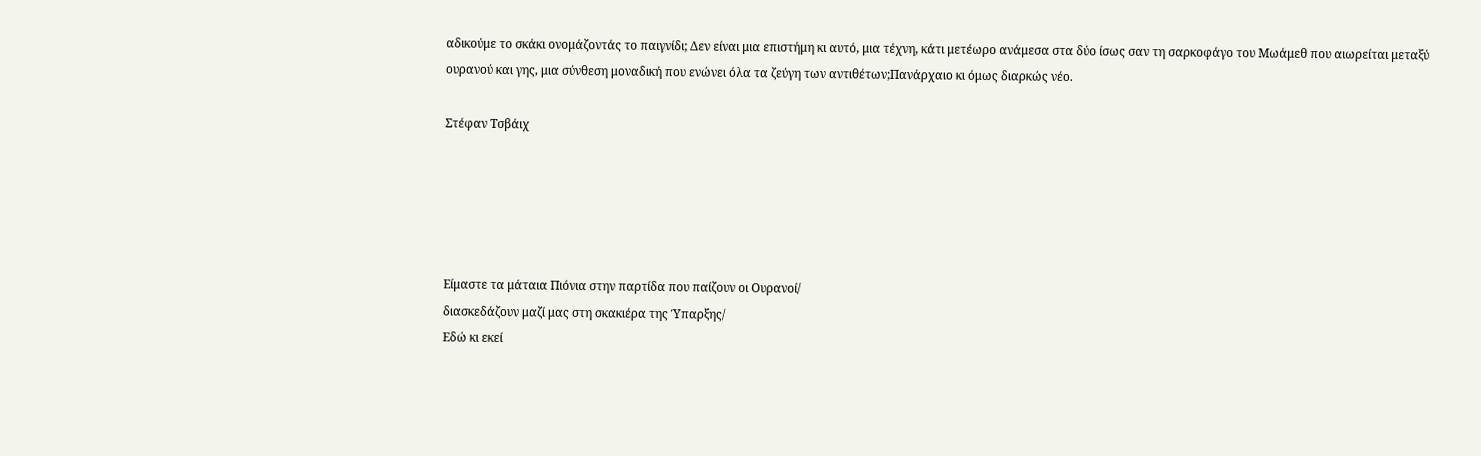αδικούμε το σκάκι ονομάζοντάς το παιγνίδι; Δεν είναι μια επιστήμη κι αυτό, μια τέχνη, κάτι μετέωρο ανάμεσα στα δύο ίσως σαν τη σαρκοφάγο του Μωάμεθ που αιωρείται μεταξύ ουρανού και γης, μια σύνθεση μοναδική που ενώνει όλα τα ζεύγη των αντιθέτων;Πανάρχαιο κι όμως διαρκώς νέο.

Στέφαν Τσβάιχ





Είμαστε τα μάταια Πιόνια στην παρτίδα που παίζουν οι Ουρανοί/
διασκεδάζουν μαζί μας στη σκακιέρα της Ύπαρξης/
Εδώ κι εκεί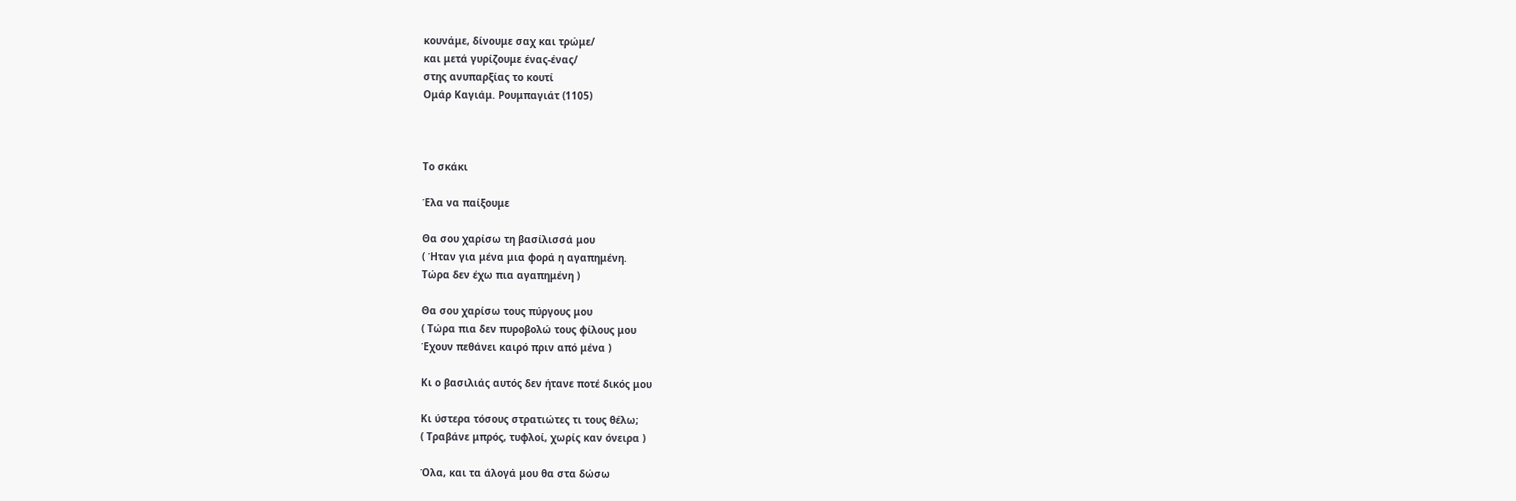κουνάμε, δίνουμε σαχ και τρώμε/
και μετά γυρίζουμε ένας-ένας/
στης ανυπαρξίας το κουτί
Ομάρ Καγιάμ. Ρουμπαγιάτ (1105)



Το σκάκι

Έλα να παίξουμε

Θα σου χαρίσω τη βασίλισσά μου
( Ήταν για μένα μια φορά η αγαπημένη.
Τώρα δεν έχω πια αγαπημένη )

Θα σου χαρίσω τους πύργους μου
( Τώρα πια δεν πυροβολώ τους φίλους μου
Έχουν πεθάνει καιρό πριν από μένα )

Κι ο βασιλιάς αυτός δεν ήτανε ποτέ δικός μου

Κι ύστερα τόσους στρατιώτες τι τους θέλω;
( Τραβάνε μπρός, τυφλοί, χωρίς καν όνειρα )

Όλα, και τα άλογά μου θα στα δώσω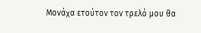Μονάχα ετούτον τον τρελό μου θα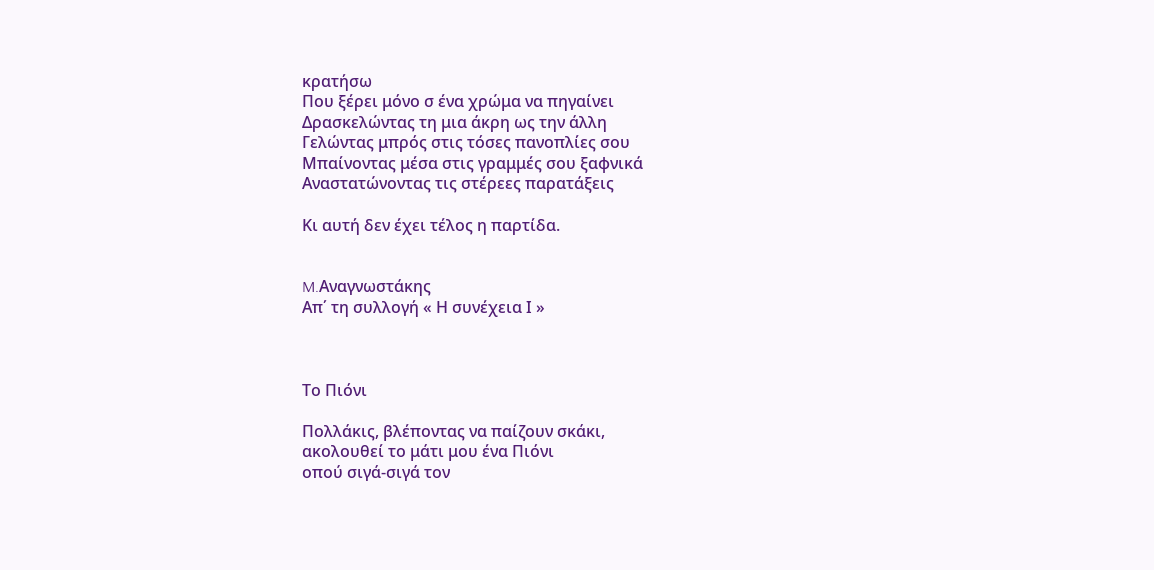κρατήσω
Που ξέρει μόνο σ ένα χρώμα να πηγαίνει
Δρασκελώντας τη μια άκρη ως την άλλη
Γελώντας μπρός στις τόσες πανοπλίες σου
Μπαίνοντας μέσα στις γραμμές σου ξαφνικά
Αναστατώνοντας τις στέρεες παρατάξεις

Κι αυτή δεν έχει τέλος η παρτίδα.


M.Αναγνωστάκης
Απ΄ τη συλλογή « Η συνέχεια Ι »



Το Πιόνι

Πολλάκις, βλέποντας να παίζουν σκάκι,
ακολουθεί το μάτι μου ένα Πιόνι
οπού σιγά-σιγά τον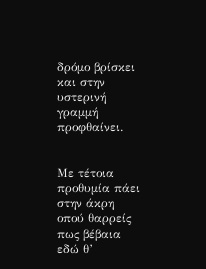δρόμο βρίσκει
και στην υστερινή γραμμή προφθαίνει.


Με τέτοια προθυμία πάει στην άκρη
οπού θαρρείς πως βέβαια εδώ θ’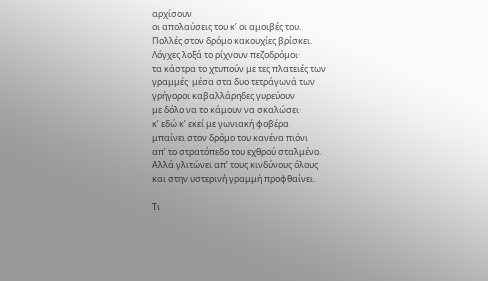αρχίσουν
οι απολαύσεις του κ’ οι αμοιβές του.
Πολλές στον δρόμο κακουχίες βρίσκει.
Λόγχες λοξά το ρίχνουν πεζοδρόμοι·
τα κάστρα το χτυπούν με τες πλατειές των
γραμμές· μέσα στα δυο τετράγωνά των
γρήγοροι καβαλλάρηδες γυρεύουν
με δόλο να το κάμουν να σκαλώσει·
κ’ εδώ κ’ εκεί με γωνιακή φοβέρα
μπαίνει στον δρόμο του κανένα πιόνι
απ’ το στρατόπεδο του εχθρού σταλμένο.
Αλλά γλιτώνει απ’ τους κινδύνους όλους
και στην υστερινή γραμμή προφθαίνει.

Τι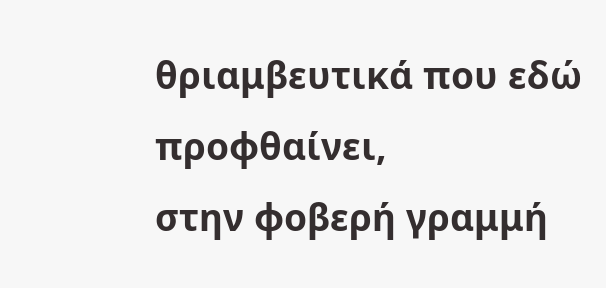θριαμβευτικά που εδώ προφθαίνει,
στην φοβερή γραμμή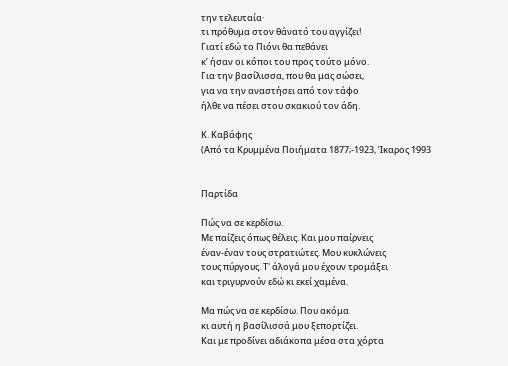την τελευταία·
τι πρόθυμα στον θάνατό του αγγίζει!
Γιατί εδώ το Πιόνι θα πεθάνει
κ’ ήσαν οι κόποι του προς τούτο μόνο.
Για την βασίλισσα, που θα μας σώσει,
για να την αναστήσει από τον τάφο
ήλθε να πέσει στου σκακιού τον άδη.

Κ. Καβάφης
(Από τα Κρυμμένα Ποιήματα 1877;-1923, Ίκαρος 1993


Παρτίδα

Πώς να σε κερδίσω.
Με παίζεις όπως θέλεις. Και μου παίρνεις
έναν-έναν τους στρατιώτες. Μου κυκλώνεις
τους πύργους. Τ' άλογά μου έχουν τρομάξει
και τριγυρνούν εδώ κι εκεί χαμένα.

Μα πώς να σε κερδίσω. Που ακόμα
κι αυτή η βασίλισσά μου ξεπορτίζει.
Και με προδίνει αδιάκοπα μέσα στα χόρτα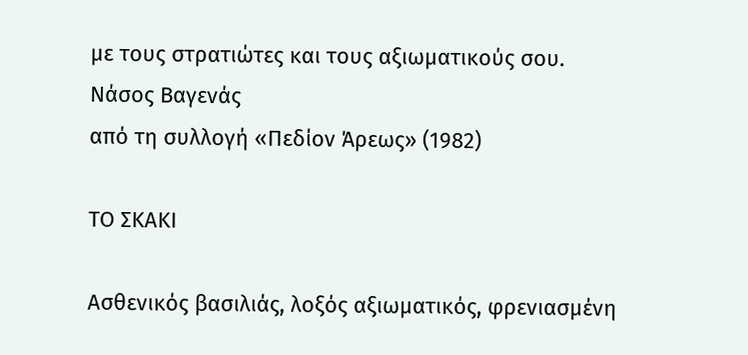με τους στρατιώτες και τους αξιωματικούς σου.
Νάσος Βαγενάς
από τη συλλογή «Πεδίον Άρεως» (1982)

ΤΟ ΣΚΑΚΙ

Ασθενικός βασιλιάς, λοξός αξιωματικός, φρενιασμένη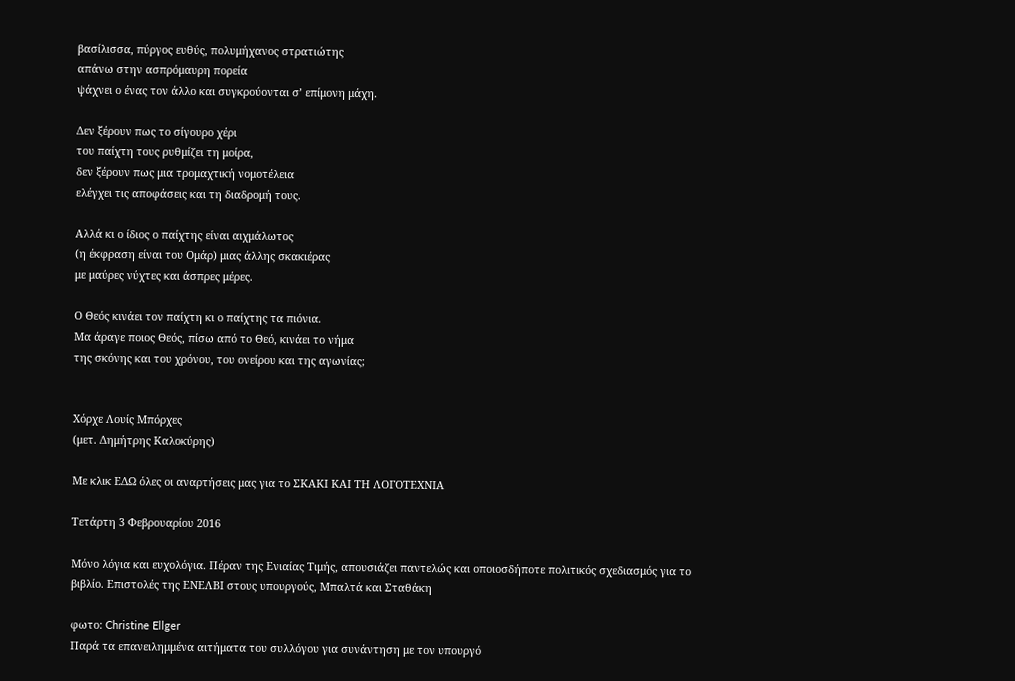βασίλισσα, πύργος ευθύς, πολυμήχανος στρατιώτης
απάνω στην ασπρόμαυρη πορεία
ψάχνει ο ένας τον άλλο και συγκρούονται σ’ επίμονη μάχη.

Δεν ξέρουν πως το σίγουρο χέρι
του παίχτη τους ρυθμίζει τη μοίρα,
δεν ξέρουν πως μια τρομαχτική νομοτέλεια
ελέγχει τις αποφάσεις και τη διαδρομή τους.

Αλλά κι ο ίδιος ο παίχτης είναι αιχμάλωτος
(η έκφραση είναι του Ομάρ) μιας άλλης σκακιέρας
με μαύρες νύχτες και άσπρες μέρες.

Ο Θεός κινάει τον παίχτη κι ο παίχτης τα πιόνια.
Μα άραγε ποιος Θεός, πίσω από το Θεό, κινάει το νήμα
της σκόνης και του χρόνου, του ονείρου και της αγωνίας;


Χόρχε Λουίς Μπόρχες
(μετ. Δημήτρης Καλοκύρης)

Με κλικ ΕΔΩ όλες οι αναρτήσεις μας για το ΣΚΑΚΙ ΚΑΙ ΤΗ ΛΟΓΟΤΕΧΝΙΑ

Τετάρτη 3 Φεβρουαρίου 2016

Μόνο λόγια και ευχολόγια. Πέραν της Ενιαίας Τιμής, απουσιάζει παντελώς και οποιοσδήποτε πολιτικός σχεδιασμός για το βιβλίο. Επιστολές της ΕΝΕΛΒΙ στους υπουργούς, Μπαλτά και Σταθάκη

φωτο: Christine Ellger
Παρά τα επανειλημμένα αιτήματα του συλλόγου για συνάντηση με τον υπουργό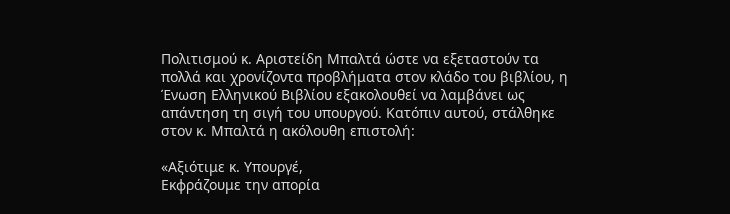Πολιτισμού κ. Αριστείδη Μπαλτά ώστε να εξεταστούν τα πολλά και χρονίζοντα προβλήματα στον κλάδο του βιβλίου, η Ένωση Ελληνικού Βιβλίου εξακολουθεί να λαμβάνει ως απάντηση τη σιγή του υπουργού. Κατόπιν αυτού, στάλθηκε στον κ. Μπαλτά η ακόλουθη επιστολή:

«Αξιότιμε κ. Υπουργέ,
Εκφράζουμε την απορία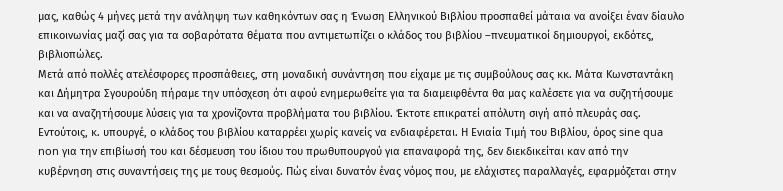μας, καθώς 4 μήνες μετά την ανάληψη των καθηκόντων σας η Ένωση Ελληνικού Βιβλίου προσπαθεί μάταια να ανοίξει έναν δίαυλο επικοινωνίας μαζί σας για τα σοβαρότατα θέματα που αντιμετωπίζει ο κλάδος του βιβλίου –πνευματικοί δημιουργοί, εκδότες, βιβλιοπώλες.
Μετά από πολλές ατελέσφορες προσπάθειες, στη μοναδική συνάντηση που είχαμε με τις συμβούλους σας κκ. Μάτα Κωνσταντάκη και Δήμητρα Σγουρούδη πήραμε την υπόσχεση ότι αφού ενημερωθείτε για τα διαμειφθέντα θα μας καλέσετε για να συζητήσουμε και να αναζητήσουμε λύσεις για τα χρονίζοντα προβλήματα του βιβλίου. Έκτοτε επικρατεί απόλυτη σιγή από πλευράς σας.
Εντούτοις, κ. υπουργέ, ο κλάδος του βιβλίου καταρρέει χωρίς κανείς να ενδιαφέρεται. Η Ενιαία Τιμή του Βιβλίου, όρος sine qua non για την επιβίωσή του και δέσμευση του ίδιου του πρωθυπουργού για επαναφορά της, δεν διεκδικείται καν από την κυβέρνηση στις συναντήσεις της με τους θεσμούς. Πώς είναι δυνατόν ένας νόμος που, με ελάχιστες παραλλαγές, εφαρμόζεται στην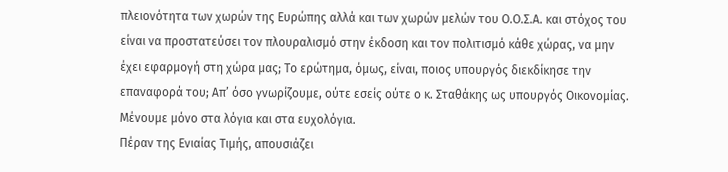πλειονότητα των χωρών της Ευρώπης αλλά και των χωρών μελών του Ο.Ο.Σ.Α. και στόχος του είναι να προστατεύσει τον πλουραλισμό στην έκδοση και τον πολιτισμό κάθε χώρας, να μην έχει εφαρμογή στη χώρα μας; Το ερώτημα, όμως, είναι, ποιος υπουργός διεκδίκησε την επαναφορά του; Απ’ όσο γνωρίζουμε, ούτε εσείς ούτε ο κ. Σταθάκης ως υπουργός Οικονομίας. Μένουμε μόνο στα λόγια και στα ευχολόγια.
Πέραν της Ενιαίας Τιμής, απουσιάζει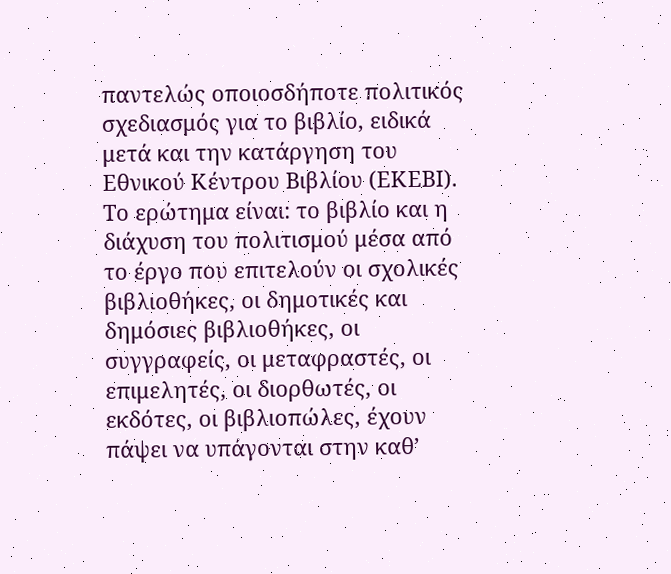παντελώς οποιοσδήποτε πολιτικός σχεδιασμός για το βιβλίο, ειδικά μετά και την κατάργηση του Εθνικού Κέντρου Βιβλίου (ΕΚΕΒΙ). Το ερώτημα είναι: το βιβλίο και η διάχυση του πολιτισμού μέσα από το έργο που επιτελούν οι σχολικές βιβλιοθήκες, οι δημοτικές και δημόσιες βιβλιοθήκες, οι συγγραφείς, οι μεταφραστές, οι επιμελητές, οι διορθωτές, οι εκδότες, οι βιβλιοπώλες, έχουν πάψει να υπάγονται στην καθ’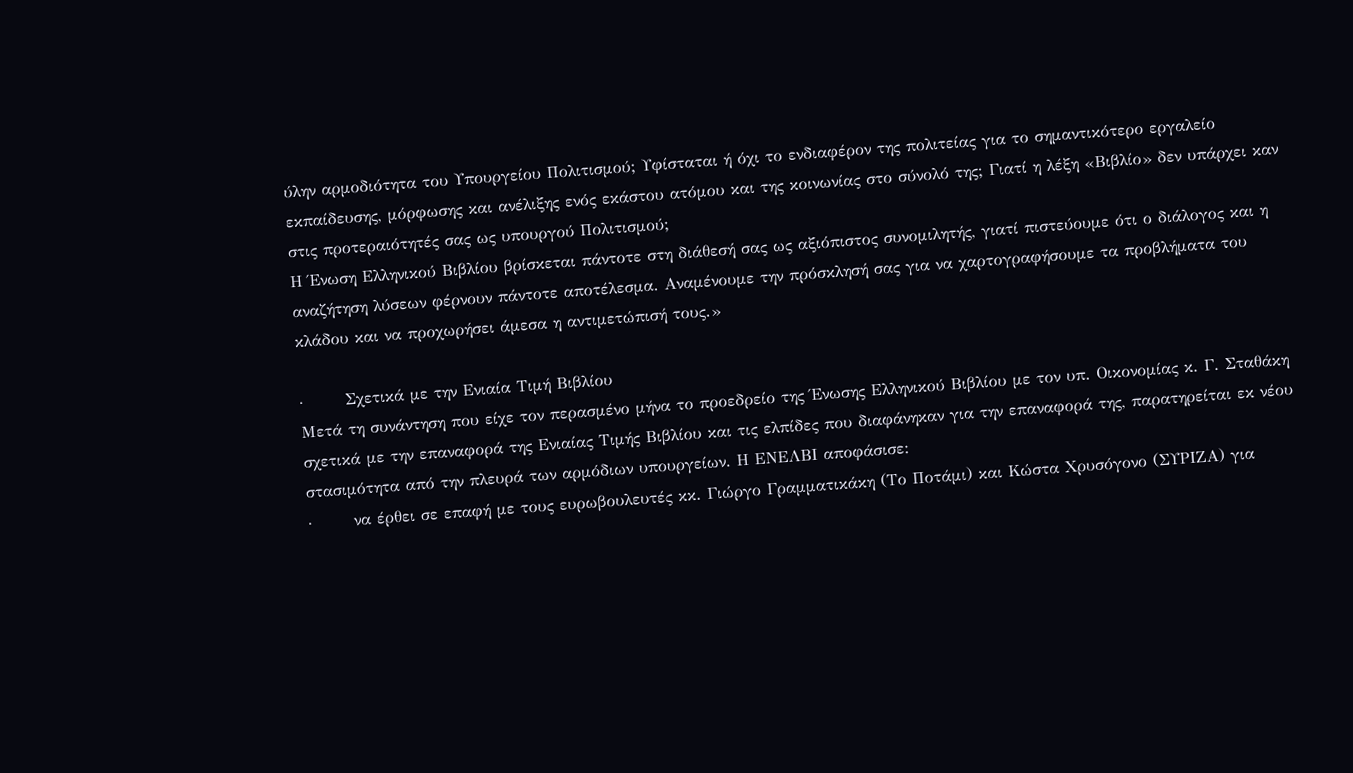ύλην αρμοδιότητα του Υπουργείου Πολιτισμού; Υφίσταται ή όχι το ενδιαφέρον της πολιτείας για το σημαντικότερο εργαλείο εκπαίδευσης, μόρφωσης και ανέλιξης ενός εκάστου ατόμου και της κοινωνίας στο σύνολό της; Γιατί η λέξη «Βιβλίο» δεν υπάρχει καν στις προτεραιότητές σας ως υπουργού Πολιτισμού;
Η Ένωση Ελληνικού Βιβλίου βρίσκεται πάντοτε στη διάθεσή σας ως αξιόπιστος συνομιλητής, γιατί πιστεύουμε ότι ο διάλογος και η αναζήτηση λύσεων φέρνουν πάντοτε αποτέλεσμα. Αναμένουμε την πρόσκλησή σας για να χαρτογραφήσουμε τα προβλήματα του κλάδου και να προχωρήσει άμεσα η αντιμετώπισή τους.»

·       Σχετικά με την Ενιαία Τιμή Βιβλίου
Μετά τη συνάντηση που είχε τον περασμένο μήνα το προεδρείο της Ένωσης Ελληνικού Βιβλίου με τον υπ. Οικονομίας κ. Γ. Σταθάκη σχετικά με την επαναφορά της Ενιαίας Τιμής Βιβλίου και τις ελπίδες που διαφάνηκαν για την επαναφορά της, παρατηρείται εκ νέου στασιμότητα από την πλευρά των αρμόδιων υπουργείων. Η ΕΝΕΛΒΙ αποφάσισε:
·       να έρθει σε επαφή με τους ευρωβουλευτές κκ. Γιώργο Γραμματικάκη (Το Ποτάμι) και Κώστα Χρυσόγονο (ΣΥΡΙΖΑ) για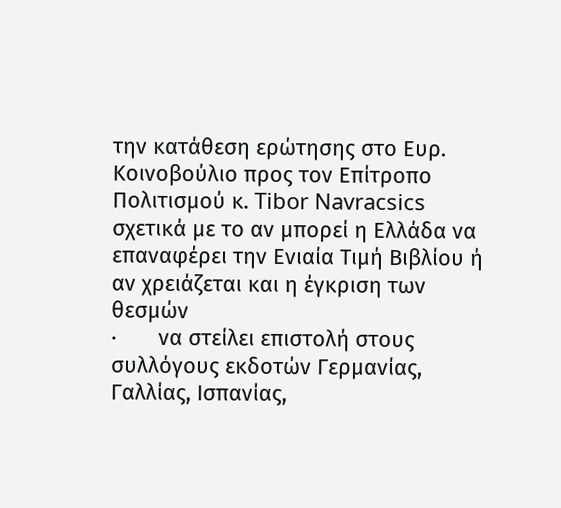την κατάθεση ερώτησης στο Ευρ. Κοινοβούλιο προς τον Επίτροπο Πολιτισμού κ. Tibor Navracsics σχετικά με το αν μπορεί η Ελλάδα να επαναφέρει την Ενιαία Τιμή Βιβλίου ή αν χρειάζεται και η έγκριση των θεσμών
·       να στείλει επιστολή στους συλλόγους εκδοτών Γερμανίας, Γαλλίας, Ισπανίας,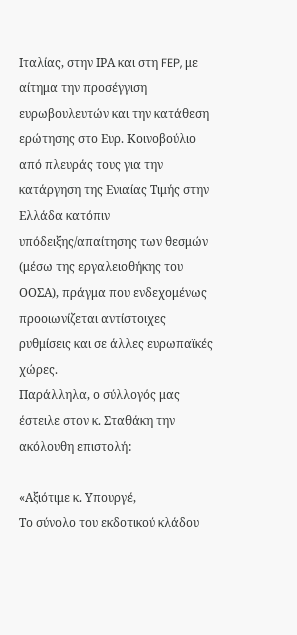Ιταλίας, στην ΙΡΑ και στη FEP, με αίτημα την προσέγγιση ευρωβουλευτών και την κατάθεση ερώτησης στο Ευρ. Κοινοβούλιο από πλευράς τους για την κατάργηση της Ενιαίας Τιμής στην Ελλάδα κατόπιν υπόδειξης/απαίτησης των θεσμών (μέσω της εργαλειοθήκης του ΟΟΣΑ), πράγμα που ενδεχομένως προοιωνίζεται αντίστοιχες ρυθμίσεις και σε άλλες ευρωπαϊκές χώρες.
Παράλληλα, ο σύλλογός μας έστειλε στον κ. Σταθάκη την ακόλουθη επιστολή:

«Αξιότιμε κ. Υπουργέ,
Το σύνολο του εκδοτικού κλάδου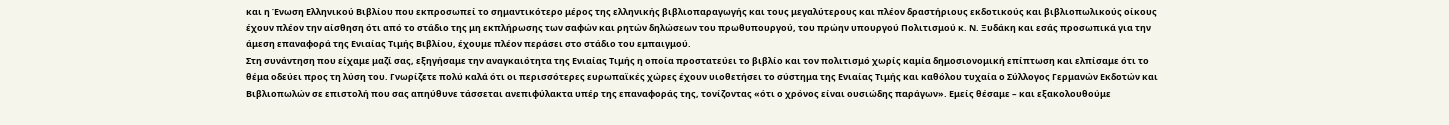και η Ένωση Ελληνικού Βιβλίου που εκπροσωπεί το σημαντικότερο μέρος της ελληνικής βιβλιοπαραγωγής και τους μεγαλύτερους και πλέον δραστήριους εκδοτικούς και βιβλιοπωλικούς οίκους έχουν πλέον την αίσθηση ότι από το στάδιο της μη εκπλήρωσης των σαφών και ρητών δηλώσεων του πρωθυπουργού, του πρώην υπουργού Πολιτισμού κ. Ν. Ξυδάκη και εσάς προσωπικά για την άμεση επαναφορά της Ενιαίας Τιμής Βιβλίου, έχουμε πλέον περάσει στο στάδιο του εμπαιγμού.
Στη συνάντηση που είχαμε μαζί σας, εξηγήσαμε την αναγκαιότητα της Ενιαίας Τιμής η οποία προστατεύει το βιβλίο και τον πολιτισμό χωρίς καμία δημοσιονομική επίπτωση και ελπίσαμε ότι το θέμα οδεύει προς τη λύση του. Γνωρίζετε πολύ καλά ότι οι περισσότερες ευρωπαϊκές χώρες έχουν υιοθετήσει το σύστημα της Ενιαίας Τιμής και καθόλου τυχαία ο Σύλλογος Γερμανών Εκδοτών και Βιβλιοπωλών σε επιστολή που σας απηύθυνε τάσσεται ανεπιφύλακτα υπέρ της επαναφοράς της, τονίζοντας «ότι ο χρόνος είναι ουσιώδης παράγων». Εμείς θέσαμε – και εξακολουθούμε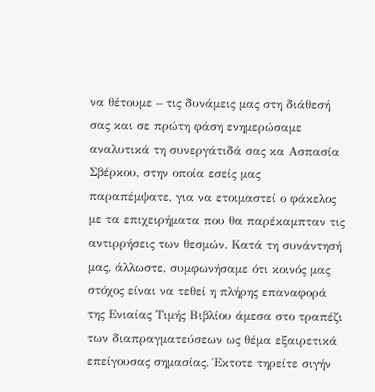να θέτουμε – τις δυνάμεις μας στη διάθεσή σας και σε πρώτη φάση ενημερώσαμε αναλυτικά τη συνεργάτιδά σας κα Ασπασία Σβέρκου, στην οποία εσείς μας παραπέμψατε, για να ετοιμαστεί ο φάκελος με τα επιχειρήματα που θα παρέκαμπταν τις αντιρρήσεις των θεσμών. Κατά τη συνάντησή μας, άλλωστε, συμφωνήσαμε ότι κοινός μας στόχος είναι να τεθεί η πλήρης επαναφορά της Ενιαίας Τιμής Βιβλίου άμεσα στο τραπέζι των διαπραγματεύσεων ως θέμα εξαιρετικά επείγουσας σημασίας. Έκτοτε τηρείτε σιγήν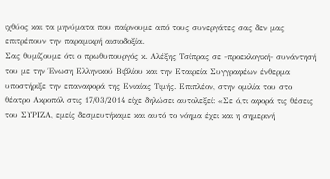ιχθύος και τα μηνύματα που παίρνουμε από τους συνεργάτες σας δεν μας επιτρέπουν την παραμικρή αισιοδοξία.
Σας θυμίζουμε ότι ο πρωθυπουργός κ. Αλέξης Τσίπρας σε -προεκλογική- συνάντησή του με την Ένωση Ελληνικού Βιβλίου και την Εταιρεία Συγγραφέων ένθερμα υποστήριξε την επαναφορά της Ενιαίας Τιμής. Επιπλέον, στην ομιλία του στο θέατρο Ακροπόλ στις 17/03/2014 είχε δηλώσει αυτολεξεί: «Σε ό,τι αφορά τις θέσεις του ΣΥΡΙΖΑ, εμείς δεσμευτήκαμε και αυτό το νόημα έχει και η σημερινή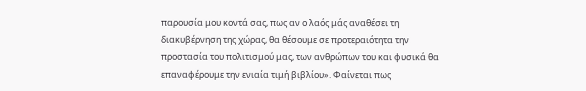παρουσία μου κοντά σας, πως αν ο λαός μάς αναθέσει τη διακυβέρνηση της χώρας, θα θέσουμε σε προτεραιότητα την προστασία του πολιτισμού μας, των ανθρώπων του και φυσικά θα επαναφέρουμε την ενιαία τιμή βιβλίου». Φαίνεται πως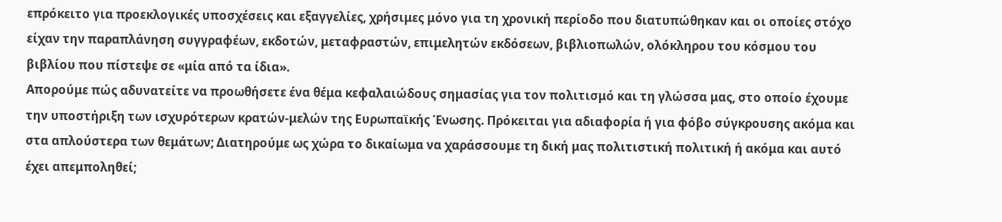επρόκειτο για προεκλογικές υποσχέσεις και εξαγγελίες, χρήσιμες μόνο για τη χρονική περίοδο που διατυπώθηκαν και οι οποίες στόχο είχαν την παραπλάνηση συγγραφέων, εκδοτών, μεταφραστών, επιμελητών εκδόσεων, βιβλιοπωλών, ολόκληρου του κόσμου του βιβλίου που πίστεψε σε «μία από τα ίδια».
Απορούμε πώς αδυνατείτε να προωθήσετε ένα θέμα κεφαλαιώδους σημασίας για τον πολιτισμό και τη γλώσσα μας, στο οποίο έχουμε την υποστήριξη των ισχυρότερων κρατών-μελών της Ευρωπαϊκής Ένωσης. Πρόκειται για αδιαφορία ή για φόβο σύγκρουσης ακόμα και στα απλούστερα των θεμάτων; Διατηρούμε ως χώρα το δικαίωμα να χαράσσουμε τη δική μας πολιτιστική πολιτική ή ακόμα και αυτό έχει απεμποληθεί;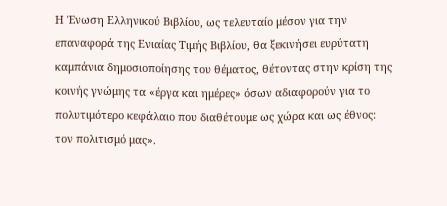Η Ένωση Ελληνικού Βιβλίου, ως τελευταίο μέσον για την επαναφορά της Ενιαίας Τιμής Βιβλίου, θα ξεκινήσει ευρύτατη καμπάνια δημοσιοποίησης του θέματος, θέτοντας στην κρίση της κοινής γνώμης τα «έργα και ημέρες» όσων αδιαφορούν για το πολυτιμότερο κεφάλαιο που διαθέτουμε ως χώρα και ως έθνος: τον πολιτισμό μας».